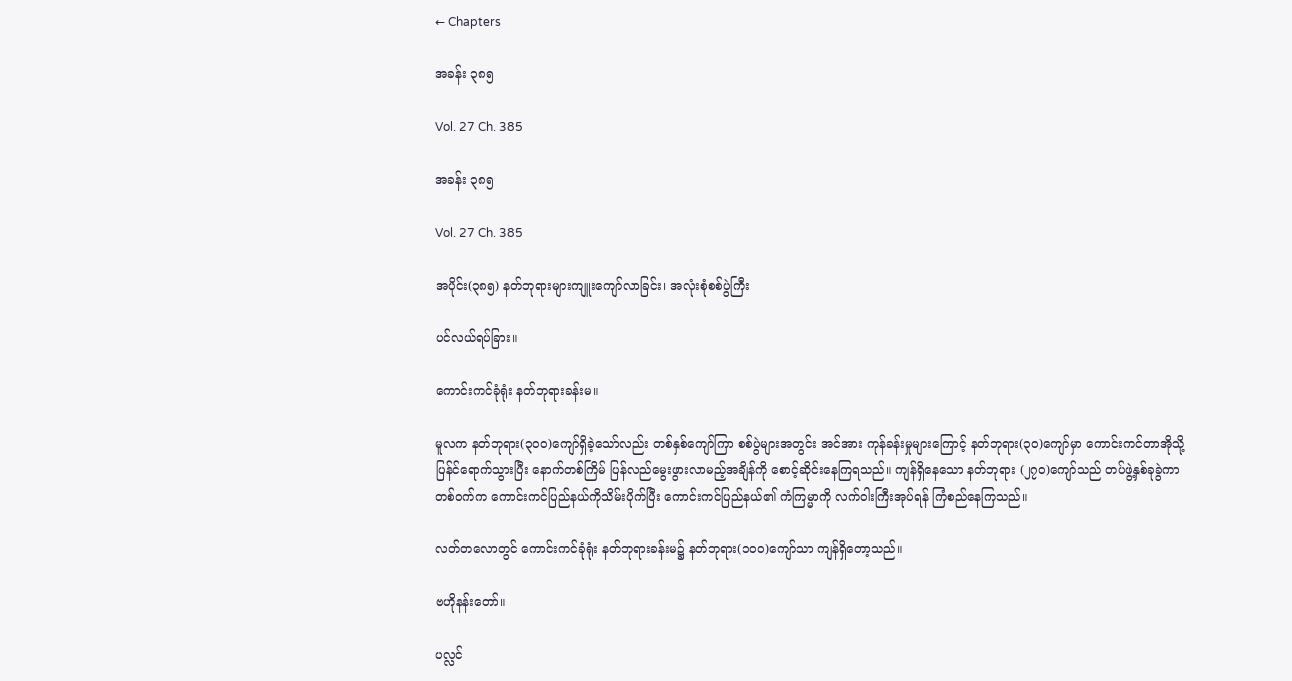← Chapters

အခန်း ၃၈၅

Vol. 27 Ch. 385

အခန်း ၃၈၅

Vol. 27 Ch. 385

အပိုင်း(၃၈၅) နတ်ဘုရားများကျူးကျော်လာခြင်း၊ အလုံးစုံစစ်ပွဲကြီး

ပင်လယ်ရပ်ခြား။

ကောင်းကင်ခုံရုံး နတ်ဘုရားခန်းမ။

မူလက နတ်ဘုရား(၃၀၀)ကျော်ရှိခဲ့သော်လည်း တစ်နှစ်ကျော်ကြာ စစ်ပွဲများအတွင်း အင်အား ကုန်ခန်းမှုများကြောင့် နတ်ဘုရား(၃၀)ကျော်မှာ ကောင်းကင်တာအိုသို့ ပြန်င်ရောက်သွားပြီး နောက်တစ်ကြိမ် ပြန်လည်မွေးဖွားလာမည့်အချိန်ကို စောင့်ဆိုင်းနေကြရသည်။ ကျန်ရှိနေသော နတ်ဘုရား (၂၇၀)ကျော်သည် တပ်ဖွဲ့နှစ်ခုခွဲကာ တစ်ဝက်က ကောင်းကင်ပြည်နယ်ကိုသိမ်းပိုက်ပြီး ကောင်းကင်ပြည်နယ်၏ ကံကြမ္မာကို လက်ဝါးကြီးအုပ်ရန် ကြံစည်နေကြသည်။

လတ်တလောတွင် ကောင်းကင်ခုံရုံး နတ်ဘုရားခန်းမ၌ နတ်ဘုရား(၁၀၀)ကျော်သာ ကျန်ရှိတော့သည်။

ဗဟိုနန်းတော်။

ပလ္လင်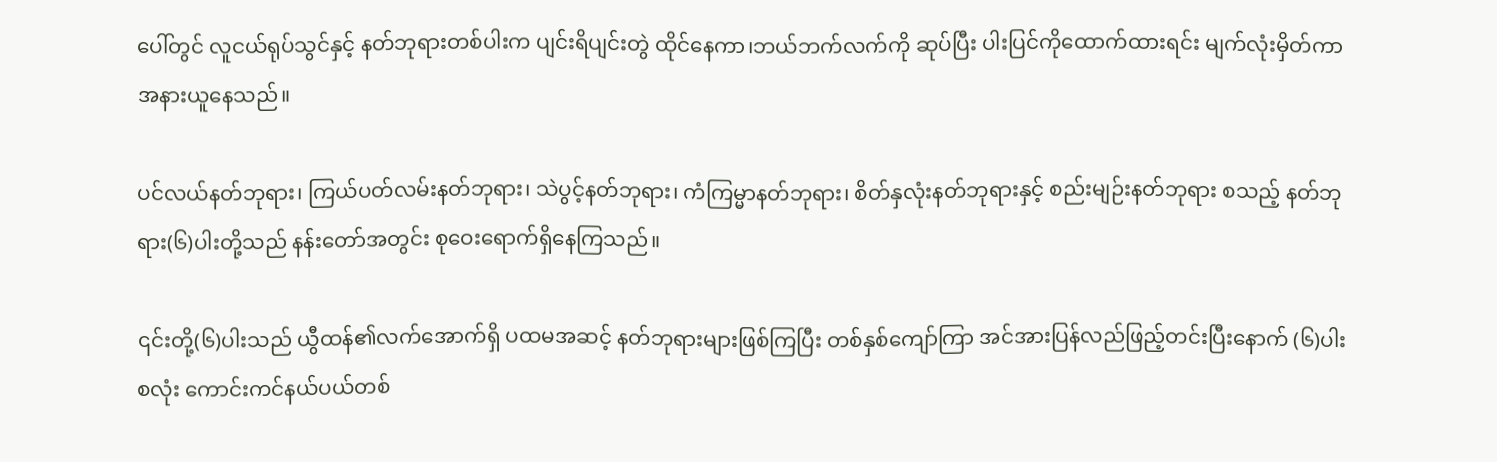ပေါ်တွင် လူငယ်ရုပ်သွင်နှင့် နတ်ဘုရားတစ်ပါးက ပျင်းရိပျင်းတွဲ ထိုင်နေကာ၊ဘယ်ဘက်လက်ကို ဆုပ်ပြီး ပါးပြင်ကိုထောက်ထားရင်း မျက်လုံးမှိတ်ကာ အနားယူနေသည်။

ပင်လယ်နတ်ဘုရား၊ ကြယ်ပတ်လမ်းနတ်ဘုရား၊ သဲပွင့်နတ်ဘုရား၊ ကံကြမ္မာနတ်ဘုရား၊ စိတ်နှလုံးနတ်ဘုရားနှင့် စည်းမျဉ်းနတ်ဘုရား စသည့် နတ်ဘုရား(၆)ပါးတို့သည် နန်းတော်အတွင်း စုဝေးရောက်ရှိနေကြသည်။

၎င်းတို့(၆)ပါးသည် ယွီထန်၏လက်အောက်ရှိ ပထမအဆင့် နတ်ဘုရားများဖြစ်ကြပြီး တစ်နှစ်ကျော်ကြာ အင်အားပြန်လည်ဖြည့်တင်းပြီးနောက် (၆)ပါးစလုံး ကောင်းကင်နယ်ပယ်တစ်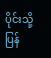ပိုင်းသို့ ပြန်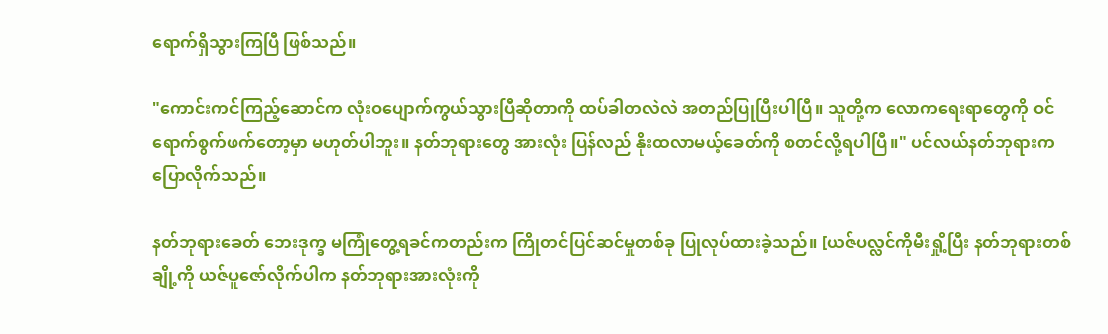ရောက်ရှိသွားကြပြီ ဖြစ်သည်။

"ကောင်းကင်ကြည့်ဆောင်က လုံးဝပျောက်ကွယ်သွားပြီဆိုတာကို ထပ်ခါတလဲလဲ အတည်ပြုပြီးပါပြီ။ သူတို့က လောကရေးရာတွေကို ဝင်ရောက်စွက်ဖက်တော့မှာ မဟုတ်ပါဘူး။ နတ်ဘုရားတွေ အားလုံး ပြန်လည် နိုးထလာမယ့်ခေတ်ကို စတင်လို့ရပါပြီ။" ပင်လယ်နတ်ဘုရားက ပြောလိုက်သည်။

နတ်ဘုရားခေတ် ဘေးဒုက္ခ မကြုံတွေ့ရခင်ကတည်းက ကြိုတင်ပြင်ဆင်မှုတစ်ခု ပြုလုပ်ထားခဲ့သည်။ [ယဇ်ပလ္လင်ကိုမီးရှို့ပြီး နတ်ဘုရားတစ်ချို့ကို ယဇ်ပူဇော်လိုက်ပါက နတ်ဘုရားအားလုံးကို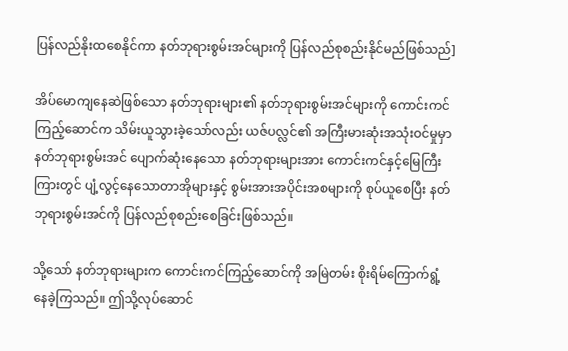ပြန်လည်နိုးထစေနိုင်ကာ နတ်ဘုရားစွမ်းအင်များကို ပြန်လည်စုစည်းနိုင်မည်ဖြစ်သည်]

အိပ်မောကျနေဆဲဖြစ်သော နတ်ဘုရားများ၏ နတ်ဘုရားစွမ်းအင်များကို ကောင်းကင်ကြည့်ဆောင်က သိမ်းယူသွားခဲ့သော်လည်း ယဇ်ပလ္လင်၏ အကြီးမားဆုံးအသုံးဝင်မှုမှာ နတ်ဘုရားစွမ်းအင် ပျောက်ဆုံးနေသော နတ်ဘုရားများအား ကောင်းကင်နှင့်မြေကြီးကြားတွင် ပျံ့လွင့်နေသောတာအိုများနှင့် စွမ်းအားအပိုင်းအစများကို စုပ်ယူစေပြီး နတ်ဘုရားစွမ်းအင်ကို ပြန်လည်စုစည်းစေခြင်းဖြစ်သည်။

သို့သော် နတ်ဘုရားများက ကောင်းကင်ကြည့်ဆောင်ကို အမြဲတမ်း စိုးရိမ်ကြောက်ရွံ့နေခဲ့ကြသည်။ ဤသို့လုပ်ဆောင်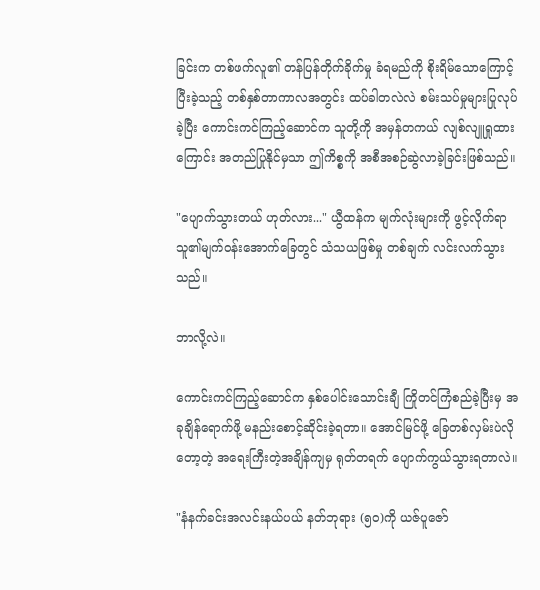ခြင်းက တစ်ဖက်လူ၏ တန်ပြန်တိုက်ခိုက်မှု ခံရမည်ကို စိုးရိမ်သောကြောင့် ပြီးခဲ့သည့် တစ်နှစ်တာကာလအတွင်း ထပ်ခါတလဲလဲ စမ်းသပ်မှုများပြုလုပ်ခဲ့ပြီး ကောင်းကင်ကြည့်ဆောင်က သူတို့ကို အမှန်တကယ် လျစ်လျူရှုထားကြောင်း အတည်ပြုနိုင်မှသာ ဤကိစ္စကို အစီအစဉ်ဆွဲလာခဲ့ခြင်းဖြစ်သည်။

"ပျောက်သွားတယ် ဟုတ်လား..." ယွီထန်က မျက်လုံးများကို ဖွင့်လိုက်ရာ သူ၏မျက်ဝန်းအောက်ခြေတွင် သံသယဖြစ်မှု တစ်ချက် လင်းလက်သွားသည်။

ဘာလို့လဲ။

ကောင်းကင်ကြည့်ဆောင်က နှစ်ပေါင်းသောင်းချီ ကြိုတင်ကြံစည်ခဲ့ပြီးမှ အခုချိန်ရောက်ဖို့ မနည်းစောင့်ဆိုင်းခဲ့ရတာ။ အောင်မြင်ဖို့ ခြေတစ်လှမ်းပဲလိုတော့တဲ့ အရေးကြီးတဲ့အချိန်ကျမှ ရုတ်တရက် ပျောက်ကွယ်သွားရတာလဲ။

"နံနက်ခင်းအလင်းနယ်ပယ် နတ်ဘုရား (၅၀)ကို ယဇ်ပူဇော်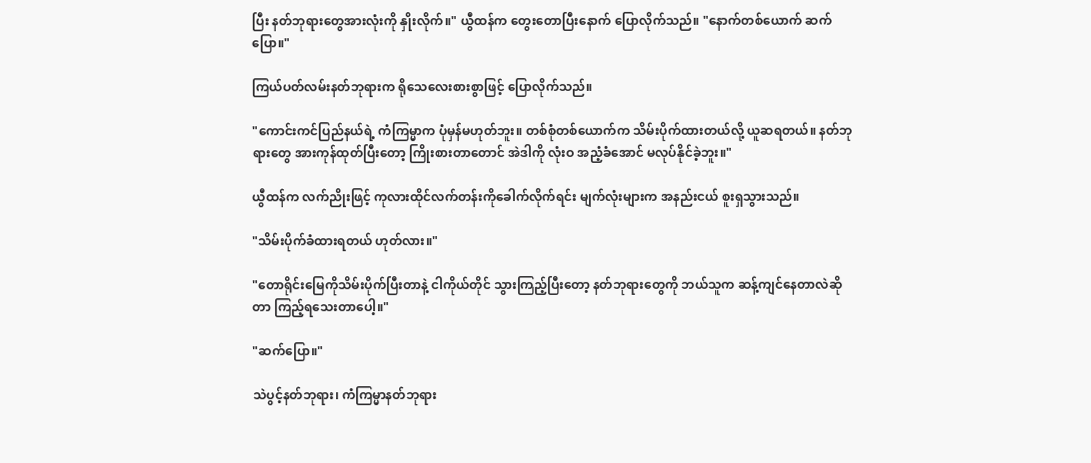ပြီး နတ်ဘုရားတွေအားလုံးကို နှိုးလိုက်။" ယွီထန်က တွေးတောပြီးနောက် ပြောလိုက်သည်။ "နောက်တစ်ယောက် ဆက်ပြော။"

ကြယ်ပတ်လမ်းနတ်ဘုရားက ရိုသေလေးစားစွာဖြင့် ပြောလိုက်သည်။

"ကောင်းကင်ပြည်နယ်ရဲ့ ကံကြမ္မာက ပုံမှန်မဟုတ်ဘူး။ တစ်စုံတစ်ယောက်က သိမ်းပိုက်ထားတယ်လို့ ယူဆရတယ်။ နတ်ဘုရားတွေ အားကုန်ထုတ်ပြီးတော့ ကြိုးစားတာတောင် အဲဒါကို လုံးဝ အညံ့ခံအောင် မလုပ်နိုင်ခဲ့ဘူး။"

ယွီထန်က လက်ညိုးဖြင့် ကုလားထိုင်လက်တန်းကိုခေါက်လိုက်ရင်း မျက်လုံးများက အနည်းငယ် စူးရှသွားသည်။

"သိမ်းပိုက်ခံထားရတယ် ဟုတ်လား။"

"တောရိုင်းမြေကိုသိမ်းပိုက်ပြီးတာနဲ့ ငါကိုယ်တိုင် သွားကြည့်ပြီးတော့ နတ်ဘုရားတွေကို ဘယ်သူက ဆန့်ကျင်နေတာလဲဆိုတာ ကြည့်ရသေးတာပေါ့။"

"ဆက်ပြော။"

သဲပွင့်နတ်ဘုရား၊ ကံကြမ္မာနတ်ဘုရား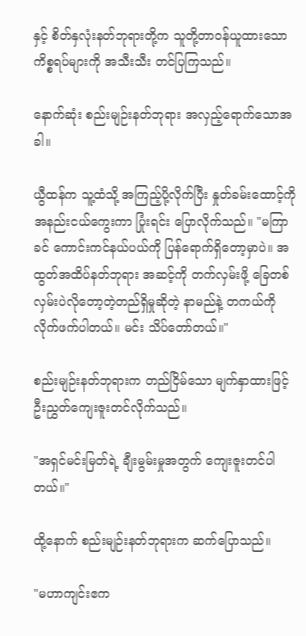နှင့် စိတ်နှလုံးနတ်ဘုရားတို့က သူတို့တာဝန်ယူထားသော ကိစ္စရပ်များကို အသီးသီး တင်ပြကြသည်။

နောက်ဆုံး စည်းမျဉ်းနတ်ဘုရား အလှည့်ရောက်သောအခါ။

ယွီထန်က သူ့ထံသို့ အကြည့်ပို့လိုက်ပြီး နှုတ်ခမ်းထောင့်ကို အနည်းငယ်ကွေးကာ ပြုံးရင်း ပြောလိုက်သည်။ "မကြာခင် ကောင်းကင်နယ်ပယ်ကို ပြန်ရောက်ရှိတော့မှာပဲ။ အထွတ်အထိပ်နတ်ဘုရား အဆင့်ကို တက်လှမ်းဖို့ ခြေတစ်လှမ်းပဲလိုတော့တဲ့တည်ရှိမှုဆိုတဲ့ နာမည်နဲ့ တကယ်ကို လိုက်ဖက်ပါတယ်။ မင်း သိပ်တော်တယ်။"

စည်းမျဉ်းနတ်ဘုရားက တည်ငြိမ်သော မျက်နှာထားဖြင့် ဦးညွှတ်ကျေးဇူးတင်လိုက်သည်။

"အရှင်မင်းမြတ်ရဲ့ ချီးမွမ်းမှုအတွက် ကျေးဇူးတင်ပါတယ်။"

ထို့နောက် စည်းမျဉ်းနတ်ဘုရားက ဆက်ပြောသည်။

"မဟာကျင်းဧက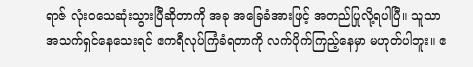ရာဇ် လုံးဝသေဆုံးသွားပြီဆိုတာကို အခု အခြေခံအားဖြင့် အတည်ပြုလို့ရပါပြီ။ သူသာ အသက်ရှင်နေသေးရင် ဧကရီလုပ်ကြံခံရတာကို လက်ပိုက်ကြည့်နေမှာ မဟုတ်ပါဘူး။ ဧ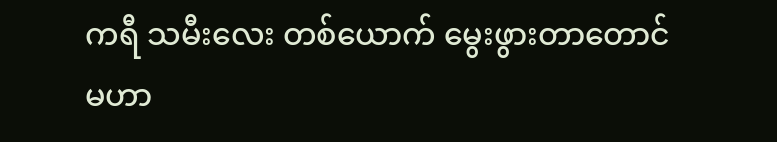ကရီ သမီးလေး တစ်ယောက် မွေးဖွားတာတောင် မဟာ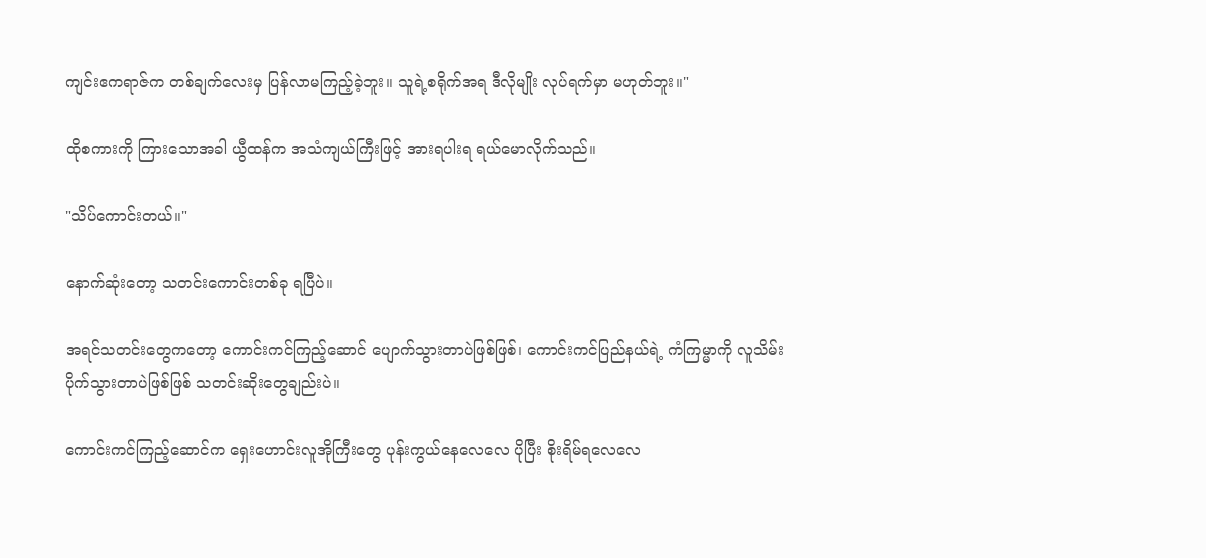ကျင်းဧကရာဇ်က တစ်ချက်လေးမှ ပြန်လာမကြည့်ခဲ့ဘူး။ သူရဲ့စရိုက်အရ ဒီလိုမျိုး လုပ်ရက်မှာ မဟုတ်ဘူး။"

ထိုစကားကို ကြားသောအခါ ယွီထန်က အသံကျယ်ကြီးဖြင့် အားရပါးရ ရယ်မောလိုက်သည်။

"သိပ်ကောင်းတယ်။"

နောက်ဆုံးတော့ သတင်းကောင်းတစ်ခု ရပြီပဲ။

အရင်သတင်းတွေကတော့ ကောင်းကင်ကြည့်ဆောင် ပျောက်သွားတာပဲဖြစ်ဖြစ်၊ ကောင်းကင်ပြည်နယ်ရဲ့ ကံကြမ္မာကို လူသိမ်းပိုက်သွားတာပဲဖြစ်ဖြစ် သတင်းဆိုးတွေချည်းပဲ။

ကောင်းကင်ကြည့်ဆောင်က ရှေးဟောင်းလူအိုကြီးတွေ ပုန်းကွယ်နေလေလေ ပိုပြီး စိုးရိမ်ရလေလေ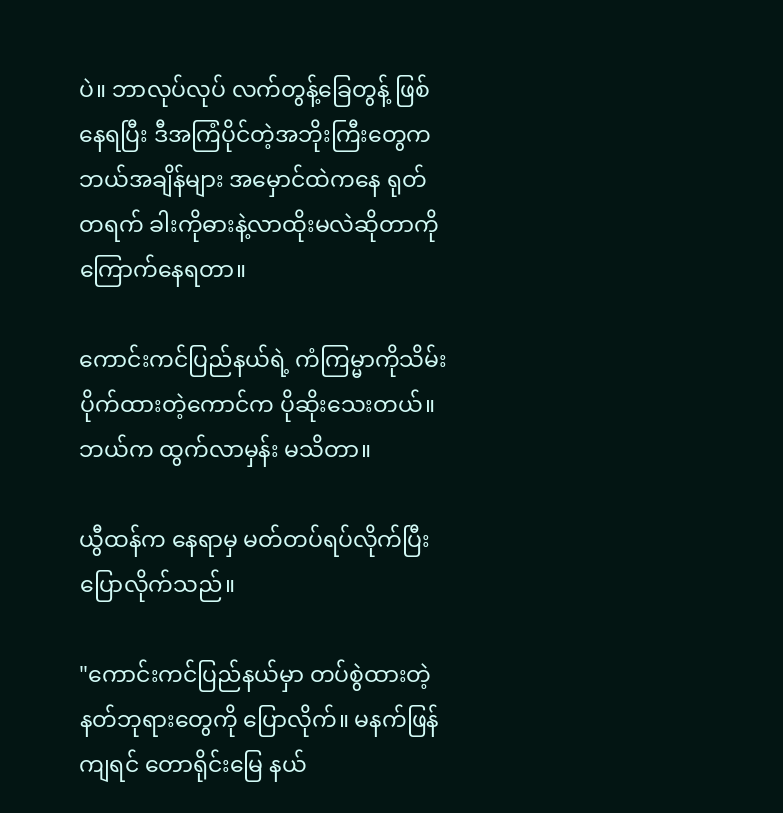ပဲ။ ဘာလုပ်လုပ် လက်တွန့်ခြေတွန့် ဖြစ်နေရပြီး ဒီအကြံပိုင်တဲ့အဘိုးကြီးတွေက ဘယ်အချိန်များ အမှောင်ထဲကနေ ရုတ်တရက် ခါးကိုဓားနဲ့လာထိုးမလဲဆိုတာကို ကြောက်နေရတာ။

ကောင်းကင်ပြည်နယ်ရဲ့ ကံကြမ္မာကိုသိမ်းပိုက်ထားတဲ့ကောင်က ပိုဆိုးသေးတယ်။ ဘယ်က ထွက်လာမှန်း မသိတာ။

ယွီထန်က နေရာမှ မတ်တပ်ရပ်လိုက်ပြီး ပြောလိုက်သည်။

"ကောင်းကင်ပြည်နယ်မှာ တပ်စွဲထားတဲ့ နတ်ဘုရားတွေကို ပြောလိုက်။ မနက်ဖြန်ကျရင် တောရိုင်းမြေ နယ်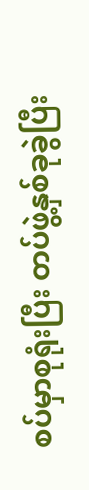စပ်မှာစုရုံးပြီး တပ်ဖွဲ့နှစ်ခုခွဲပြီး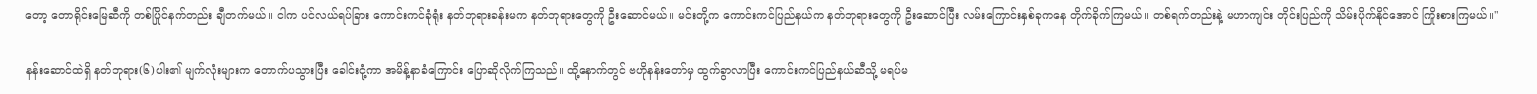တော့ တောရိုင်းမြေဆီကို တစ်ပြိုင်နက်တည်း ချီတက်မယ်။ ငါက ပင်လယ်ရပ်ခြား ကောင်းကင်ခုံရုံး နတ်ဘုရားခန်းမက နတ်ဘုရားတွေကို ဦးဆောင်မယ်။ မင်းတို့က ကောင်းကင်ပြည်နယ်က နတ်ဘုရားတွေကို ဦးဆောင်ပြီး လမ်းကြောင်းနှစ်ခုကနေ တိုက်ခိုက်ကြမယ်။ တစ်ရက်တည်းနဲ့ မဟာကျင်း တိုင်းပြည်ကို သိမ်းပိုက်နိုင်အောင် ကြိုးစားကြမယ်။"

နန်းဆောင်ထဲရှိ နတ်ဘုရား(၆)ပါး၏ မျက်လုံးများက တောက်ပသွားပြီး ခေါင်းငုံ့ကာ အမိန့်နာခံကြောင်း ပြောဆိုလိုက်ကြသည်။ ထို့နောက်တွင် ဗဟိုနန်းတော်မှ ထွက်ခွာလာပြီး ကောင်းကင်ပြည်နယ်ဆီသို့ မရပ်မ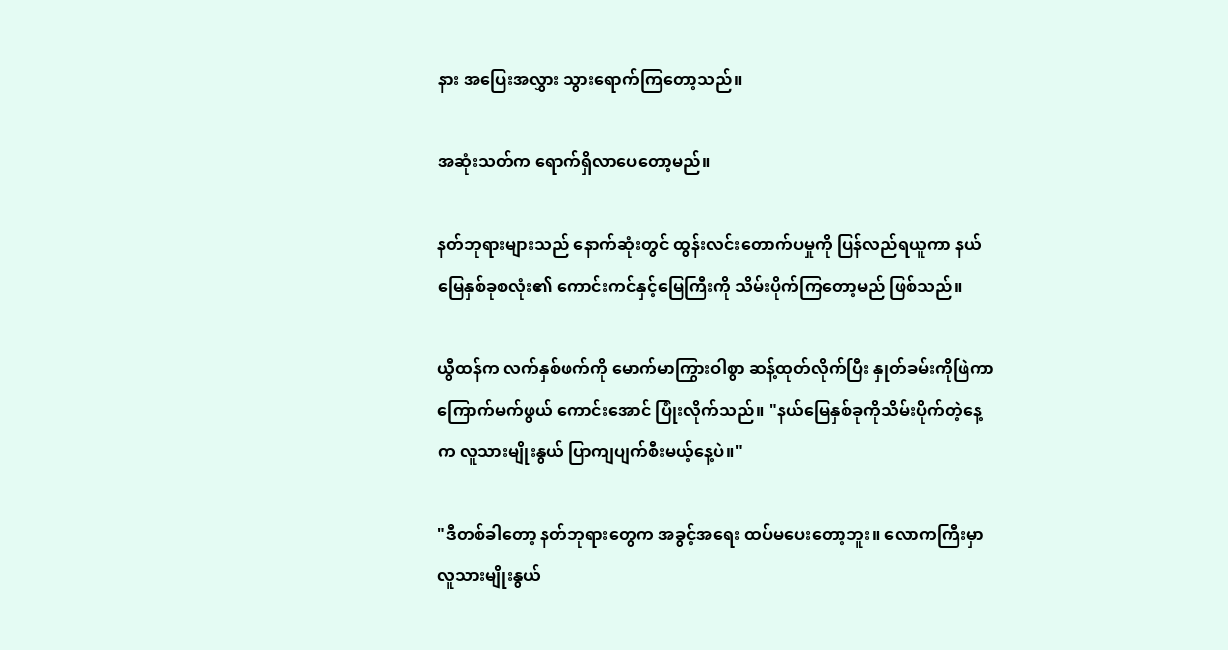နား အပြေးအလွှား သွားရောက်ကြတော့သည်။

အဆုံးသတ်က ရောက်ရှိလာပေတော့မည်။

နတ်ဘုရားများသည် နောက်ဆုံးတွင် ထွန်းလင်းတောက်ပမှုကို ပြန်လည်ရယူကာ နယ်မြေနှစ်ခုစလုံး၏ ကောင်းကင်နှင့်မြေကြီးကို သိမ်းပိုက်ကြတော့မည် ဖြစ်သည်။

ယွီထန်က လက်နှစ်ဖက်ကို မောက်မာကြွားဝါစွာ ဆန့်ထုတ်လိုက်ပြီး နှုတ်ခမ်းကိုဖြဲကာ ကြောက်မက်ဖွယ် ကောင်းအောင် ပြုံးလိုက်သည်။ "နယ်မြေနှစ်ခုကိုသိမ်းပိုက်တဲ့နေ့က လူသားမျိုးနွယ် ပြာကျပျက်စီးမယ့်နေ့ပဲ။"

"ဒီတစ်ခါတော့ နတ်ဘုရားတွေက အခွင့်အရေး ထပ်မပေးတော့ဘူး။ လောကကြီးမှာ လူသားမျိုးနွယ်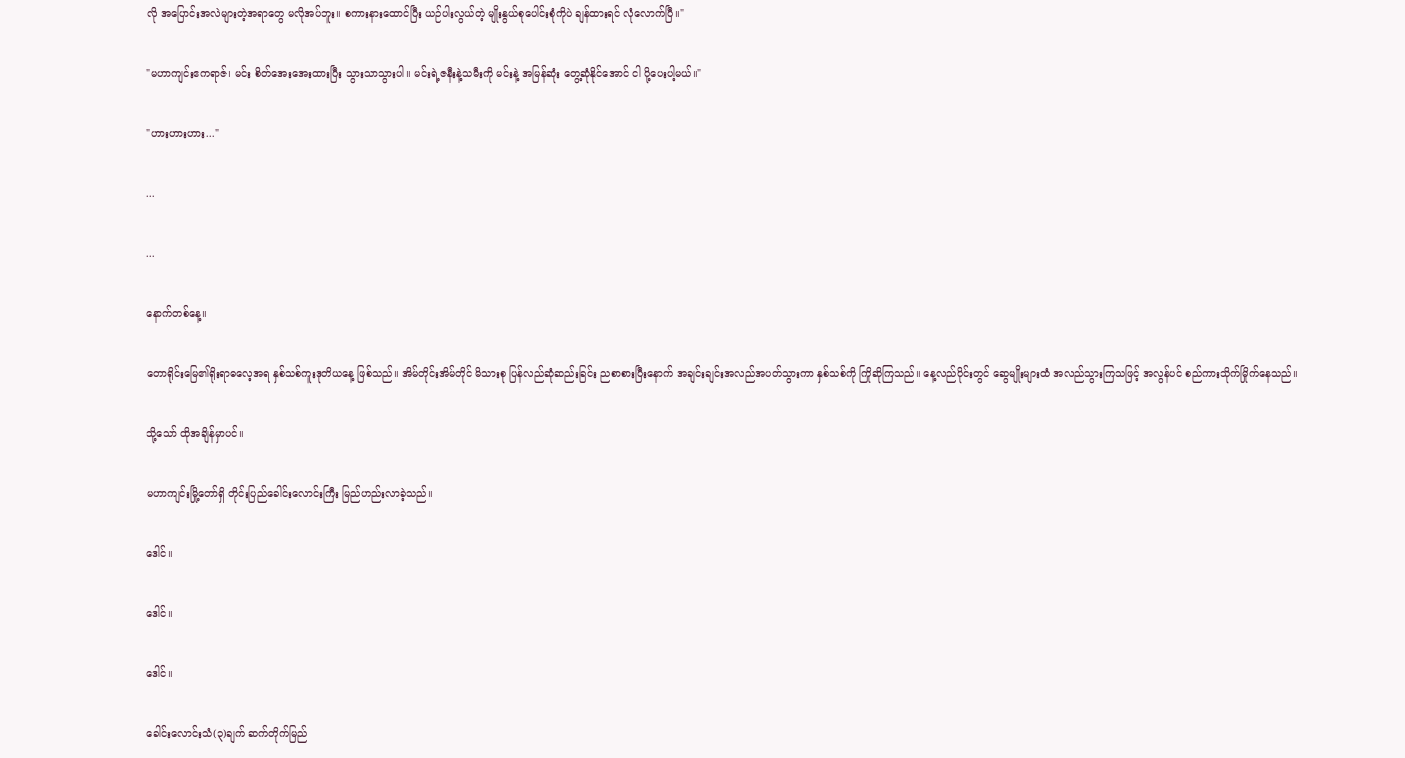လို အပြောင်းအလဲများတဲ့အရာတွေ မလိုအပ်ဘူး။ စကားနားထောင်ပြီး ယဉ်ပါးလွယ်တဲ့ မျိုးနွယ်စုပေါင်းစုံကိုပဲ ချန်ထားရင် လုံလောက်ပြီ။"

"မဟာကျင်းဧကရာဇ်၊ မင်း စိတ်အေးအေးထားပြီး သွားသာသွားပါ။ မင်းရဲ့ဇနီးနဲ့သမီးကို မင်းနဲ့ အမြန်ဆုံး တွေ့ဆုံနိုင်အောင် ငါ ပို့ပေးပါ့မယ်။"

"ဟားဟားဟား..."

...

...

နောက်တစ်နေ့။

တောရိုင်းမြေ၏ရိုးရာဓလေ့အရ နှစ်သစ်ကူးဒုတိယနေ့ ဖြစ်သည်။ အိမ်တိုင်းအိမ်တိုင် မိသားစု ပြန်လည်ဆုံဆည်းခြင်း ညစာစားပြီးနောက် အချင်းချင်းအလည်အပတ်သွားကာ နှစ်သစ်ကို ကြိုဆိုကြသည်။ နေ့လည်ပိုင်းတွင် ဆွေမျိုးများထံ အလည်သွားကြသဖြင့် အလွန်ပင် စည်ကားသိုက်မြိုက်နေသည်။

သို့သော် ထိုအချိန်မှာပင်။

မဟာကျင်းမြို့တော်ရှိ တိုင်းပြည်ခေါင်းလောင်းကြီး မြည်ဟည်းလာခဲ့သည်။

ဒေါင်။

ဒေါင်။

ဒေါင်။

ခေါင်းလောင်းသံ(၃)ချက် ဆက်တိုက်မြည်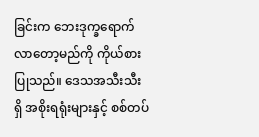ခြင်းက ဘေးဒုက္ခရောက်လာတော့မည်ကို ကိုယ်စားပြုသည်။ ဒေသအသီးသီးရှိ အစိုးရရုံးများနှင့် စစ်တပ်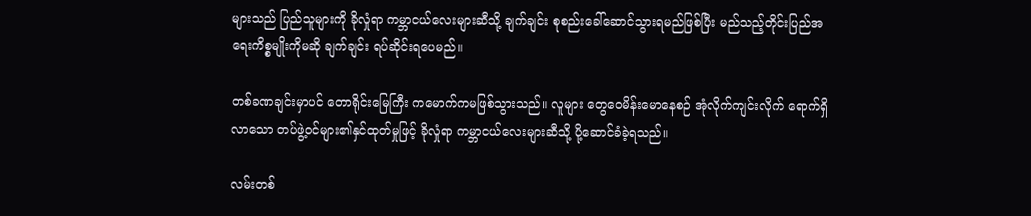များသည် ပြည်သူများကို ခိုလှုံရာ ကမ္ဘာငယ်လေးများဆီသို့ ချက်ချင်း စုစည်းခေါ်ဆောင်သွားရမည်ဖြစ်ပြီး မည်သည့်တိုင်းပြည်အရေးကိစ္စမျိုးကိုမဆို ချက်ချင်း ရပ်ဆိုင်းရပေမည်။

တစ်ခဏချင်းမှာပင် တောရိုင်းမြေကြီး ကမောက်ကမဖြစ်သွားသည်။ လူများ တွေဝေမိန်းမောနေစဉ် အုံလိုက်ကျင်းလိုက် ရောက်ရှိလာသော တပ်ဖွဲ့ဝင်များ၏နှင်ထုတ်မှုဖြင့် ခိုလှုံရာ ကမ္ဘာငယ်လေးများဆီသို့ ပို့ဆောင်ခံခဲ့ရသည်။

လမ်းတစ်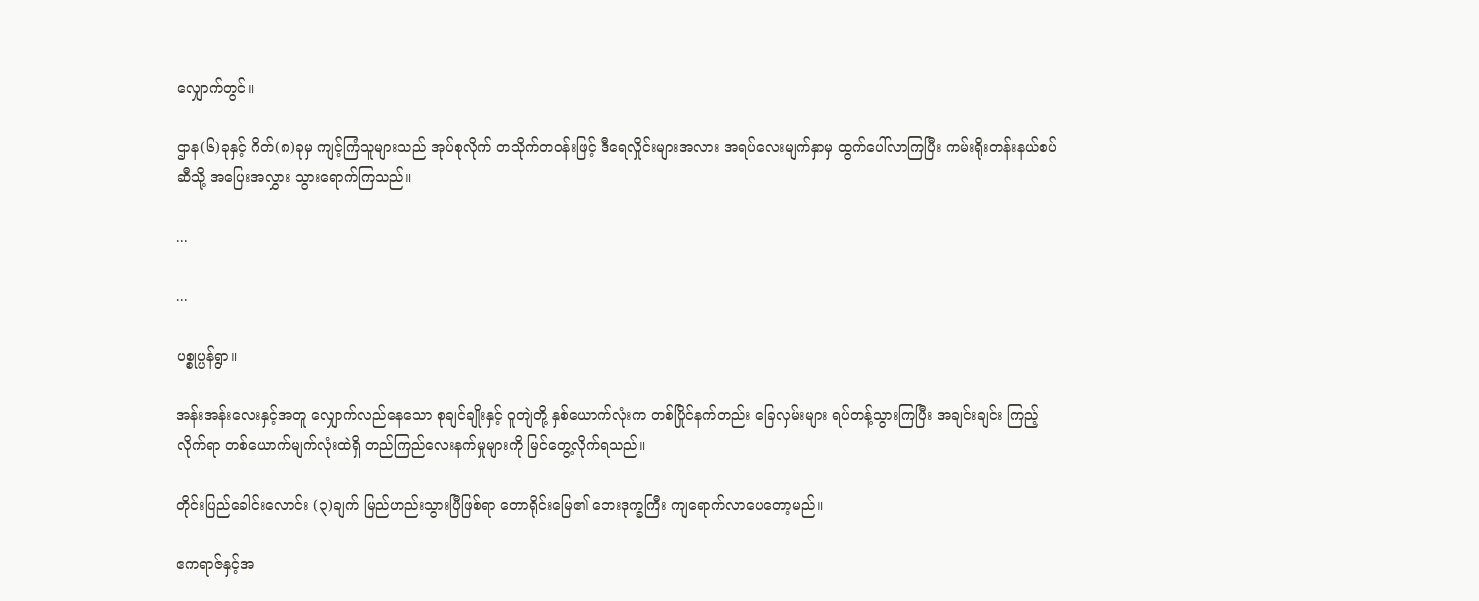လျှောက်တွင်။

ဌာန(၆)ခုနှင့် ဂိတ်(၈)ခုမှ ကျင့်ကြံသူများသည် အုပ်စုလိုက် တသိုက်တဝန်းဖြင့် ဒီရေလှိုင်းများအလား အရပ်လေးမျက်နှာမှ ထွက်ပေါ်လာကြပြီး ကမ်းရိုးတန်းနယ်စပ်ဆီသို့ အပြေးအလွှား သွားရောက်ကြသည်။

...

...

ပစ္စုပ္ပန်ရွာ။

အန်းအန်းလေးနှင့်အတူ လျှောက်လည်နေသော စုချင်ချိုးနှင့် ဝူတျဲတို့ နှစ်ယောက်လုံးက တစ်ပြိုင်နက်တည်း ခြေလှမ်းများ ရပ်တန့်သွားကြပြီး အချင်းချင်း ကြည့်လိုက်ရာ တစ်ယောက်မျက်လုံးထဲရှိ တည်ကြည်လေးနက်မှုများကို မြင်တွေ့လိုက်ရသည်။

တိုင်းပြည်ခေါင်းလောင်း (၃)ချက် မြည်ဟည်းသွားပြီဖြစ်ရာ တောရိုင်းမြေ၏ ဘေးဒုက္ခကြီး ကျရောက်လာပေတော့မည်။

ဧကရာဇ်နှင့်အ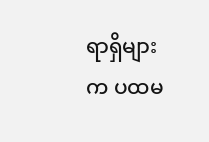ရာရှိများက ပထမ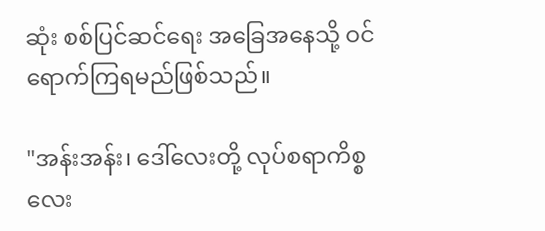ဆုံး စစ်ပြင်ဆင်ရေး အခြေအနေသို့ ဝင်ရောက်ကြရမည်ဖြစ်သည်။

"အန်းအန်း၊ ဒေါ်လေးတို့ လုပ်စရာကိစ္စလေး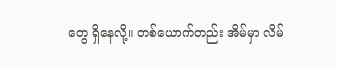တွေ ရှိနေလို့။ တစ်ယောက်တည်း အိမ်မှာ လိမ်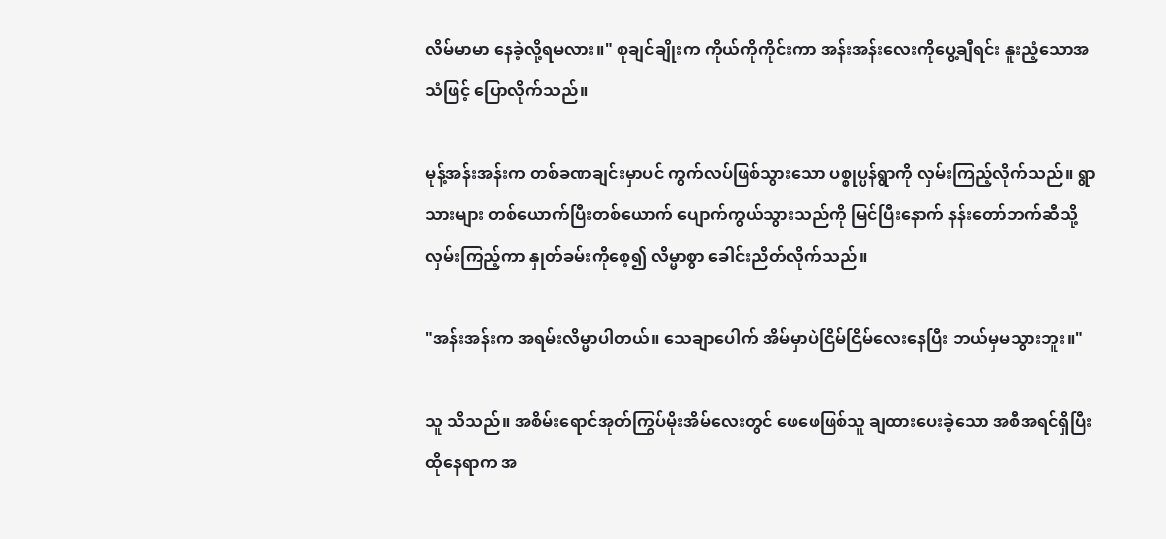လိမ်မာမာ နေခဲ့လို့ရမလား။" စုချင်ချိုးက ကိုယ်ကိုကိုင်းကာ အန်းအန်းလေးကိုပွေ့ချီရင်း နူးညံ့သောအသံဖြင့် ပြောလိုက်သည်။

မုန့်အန်းအန်းက တစ်ခဏချင်းမှာပင် ကွက်လပ်ဖြစ်သွားသော ပစ္စုပ္ပန်ရွာကို လှမ်းကြည့်လိုက်သည်။ ရွာသားများ တစ်ယောက်ပြီးတစ်ယောက် ပျောက်ကွယ်သွားသည်ကို မြင်ပြီးနောက် နန်းတော်ဘက်ဆီသို့ လှမ်းကြည့်ကာ နှုတ်ခမ်းကိုစေ့၍ လိမ္မာစွာ ခေါင်းညိတ်လိုက်သည်။

"အန်းအန်းက အရမ်းလိမ္မာပါတယ်။ သေချာပေါက် အိမ်မှာပဲငြိမ်ငြိမ်လေးနေပြီး ဘယ်မှမသွားဘူး။"

သူ သိသည်။ အစိမ်းရောင်အုတ်ကြွပ်မိုးအိမ်လေးတွင် ဖေဖေဖြစ်သူ ချထားပေးခဲ့သော အစီအရင်ရှိပြီး ထိုနေရာက အ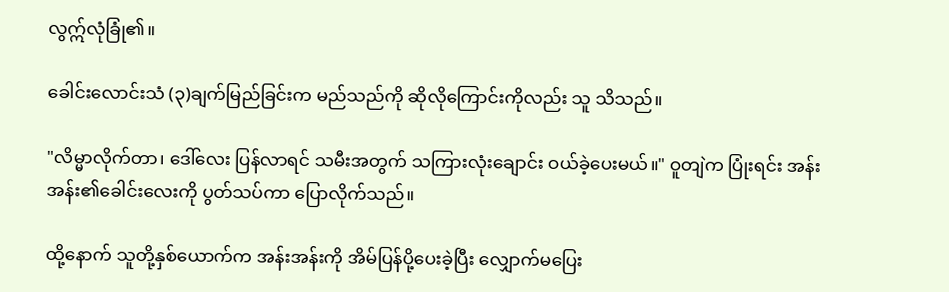လွဣ်လုံခြုံ၏။

ခေါင်းလောင်းသံ (၃)ချက်မြည်ခြင်းက မည်သည်ကို ဆိုလိုကြောင်းကိုလည်း သူ သိသည်။

"လိမ္မာလိုက်တာ၊ ဒေါ်လေး ပြန်လာရင် သမီးအတွက် သကြားလုံးချောင်း ဝယ်ခဲ့ပေးမယ်။" ဝူတျဲက ပြုံးရင်း အန်းအန်း၏ခေါင်းလေးကို ပွတ်သပ်ကာ ပြောလိုက်သည်။

ထို့နောက် သူတို့နှစ်ယောက်က အန်းအန်းကို အိမ်ပြန်ပို့ပေးခဲ့ပြီး လျှောက်မပြေး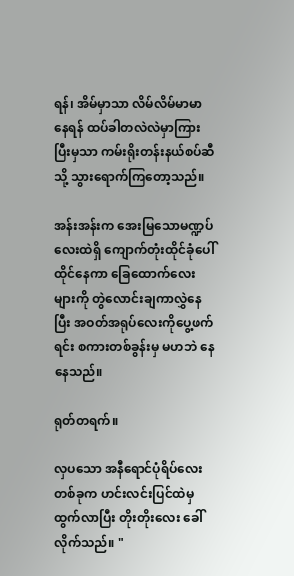ရန်၊ အိမ်မှာသာ လိမ်လိမ်မာမာနေရန် ထပ်ခါတလဲလဲမှာကြားပြီးမှသာ ကမ်းရိုးတန်းနယ်စပ်ဆီသို့ သွားရောက်ကြတော့သည်။

အန်းအန်းက အေးမြသောမဏ္ဍပ်လေးထဲရှိ ကျောက်တုံးထိုင်ခုံပေါ်ထိုင်နေကာ ခြေထောက်လေးများကို တွဲလောင်းချကာလွှဲနေပြီး အဝတ်အရုပ်လေးကိုပွေ့ဖက်ရင်း စကားတစ်ခွန်းမှ မဟဘဲ နေနေသည်။

ရုတ်တရက်။

လှပသော အနီရောင်ပုံရိပ်လေးတစ်ခုက ဟင်းလင်းပြင်ထဲမှထွက်လာပြီး တိုးတိုးလေး ခေါ်လိုက်သည်။ "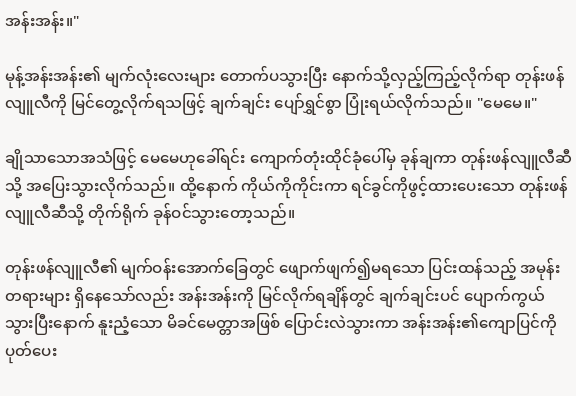အန်းအန်း။"

မုန့်အန်းအန်း၏ မျက်လုံးလေးများ တောက်ပသွားပြီး နောက်သို့လှည့်ကြည့်လိုက်ရာ တုန်းဖန်လျူလီကို မြင်တွေ့လိုက်ရသဖြင့် ချက်ချင်း ပျော်ရွှင်စွာ ပြုံးရယ်လိုက်သည်။ "မေမေ။"

ချိုသာသောအသံဖြင့် မေမေဟုခေါ်ရင်း ကျောက်တုံးထိုင်ခုံပေါ်မှ ခုန်ချကာ တုန်းဖန်လျူလီဆီသို့ အပြေးသွားလိုက်သည်။ ထို့နောက် ကိုယ်ကိုကိုင်းကာ ရင်ခွင်ကိုဖွင့်ထားပေးသော တုန်းဖန်လျူလီဆီသို့ တိုက်ရိုက် ခုန်ဝင်သွားတော့သည်။

တုန်းဖန်လျူလီ၏ မျက်ဝန်းအောက်ခြေတွင် ဖျောက်ဖျက်၍မရသော ပြင်းထန်သည့် အမုန်းတရားများ ရှိနေသော်လည်း အန်းအန်းကို မြင်လိုက်ရချိန်တွင် ချက်ချင်းပင် ပျောက်ကွယ်သွားပြီးနောက် နူးညံ့သော မိခင်မေတ္တာအဖြစ် ပြောင်းလဲသွားကာ အန်းအန်း၏ကျောပြင်ကို ပုတ်ပေး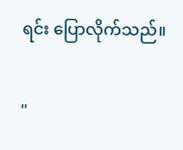ရင်း ပြောလိုက်သည်။

"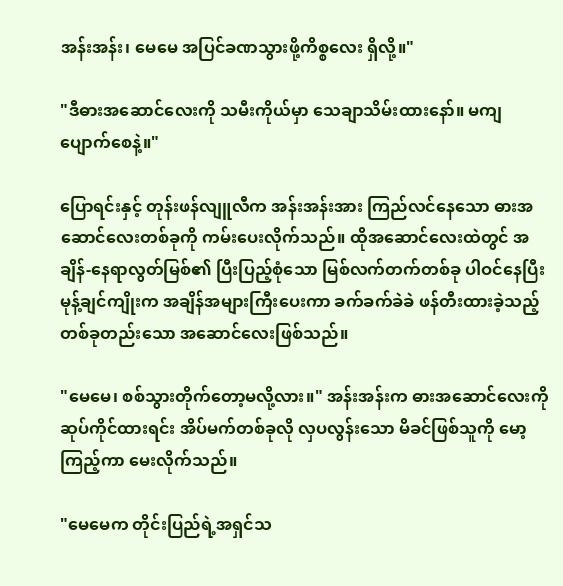အန်းအန်း၊ မေမေ အပြင်ခဏသွားဖို့ကိစ္စလေး ရှိလို့။"

"ဒီဓားအဆောင်လေးကို သမီးကိုယ်မှာ သေချာသိမ်းထားနော်။ မကျပျောက်စေနဲ့။"

ပြောရင်းနှင့် တုန်းဖန်လျူလီက အန်းအန်းအား ကြည်လင်နေသော ဓားအဆောင်လေးတစ်ခုကို ကမ်းပေးလိုက်သည်။ ထိုအဆောင်လေးထဲတွင် အချိန်-နေရာလွတ်မြစ်၏ ပြီးပြည့်စုံသော မြစ်လက်တက်တစ်ခု ပါဝင်နေပြီး မုန့်ချင်ကျိုးက အချိန်အများကြီးပေးကာ ခက်ခက်ခဲခဲ ဖန်တီးထားခဲ့သည့် တစ်ခုတည်းသော အဆောင်လေးဖြစ်သည်။

"မေမေ၊ စစ်သွားတိုက်တော့မလို့လား။" အန်းအန်းက ဓားအဆောင်လေးကို ဆုပ်ကိုင်ထားရင်း အိပ်မက်တစ်ခုလို လှပလွန်းသော မိခင်ဖြစ်သူကို မော့ကြည့်ကာ မေးလိုက်သည်။

"မေမေက တိုင်းပြည်ရဲ့အရှင်သ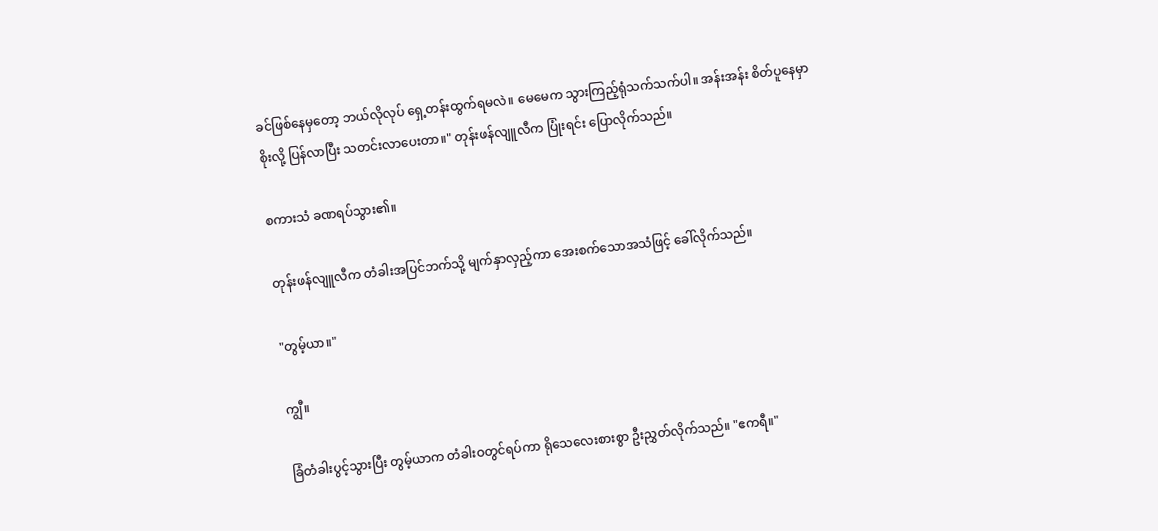ခင်ဖြစ်နေမှတော့ ဘယ်လိုလုပ် ရှေ့တန်းထွက်ရမလဲ။ မေမေက သွားကြည့်ရုံသက်သက်ပါ။ အန်းအန်း စိတ်ပူနေမှာစိုးလို့ ပြန်လာပြီး သတင်းလာပေးတာ။" တုန်းဖန်လျူလီက ပြုံးရင်း ပြောလိုက်သည်။

စကားသံ ခဏရပ်သွား၏။

တုန်းဖန်လျူလီက တံခါးအပြင်ဘက်သို့ မျက်နှာလှည့်ကာ အေးစက်သောအသံဖြင့် ခေါ်လိုက်သည်။

"တွမ့်ယာ။"

ကျွီ။

ခြံတံခါးပွင့်သွားပြီး တွမ့်ယာက တံခါးဝတွင်ရပ်ကာ ရိုသေလေးစားစွာ ဦးညွှတ်လိုက်သည်။ "ဧကရီ။"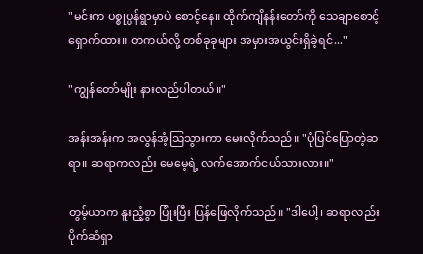"မင်းက ပစ္စုပ္ပန်ရွာမှာပဲ စောင့်နေ။ ထိုက်ကျိနန်းတော်ကို သေချာစောင့်ရှောက်ထား။ တကယ်လို့ တစ်ခုခုများ အမှားအယွင်းရှိခဲ့ရင်..."

"ကျွန်တော်မျိုး နားလည်ပါတယ်။"

အန်းအန်းက အလွန်အံ့သြသွားကာ မေးလိုက်သည်။ "ပုံပြင်ပြောတဲ့ဆရာ။ ဆရာကလည်း မေမေ့ရဲ့ လက်အောက်ငယ်သားလား။"

တွမ့်ယာက နူးညံ့စွာ ပြုံးပြီး ပြန်ဖြေလိုက်သည်။ "ဒါပေါ့၊ ဆရာလည်း ပိုက်ဆံရှာ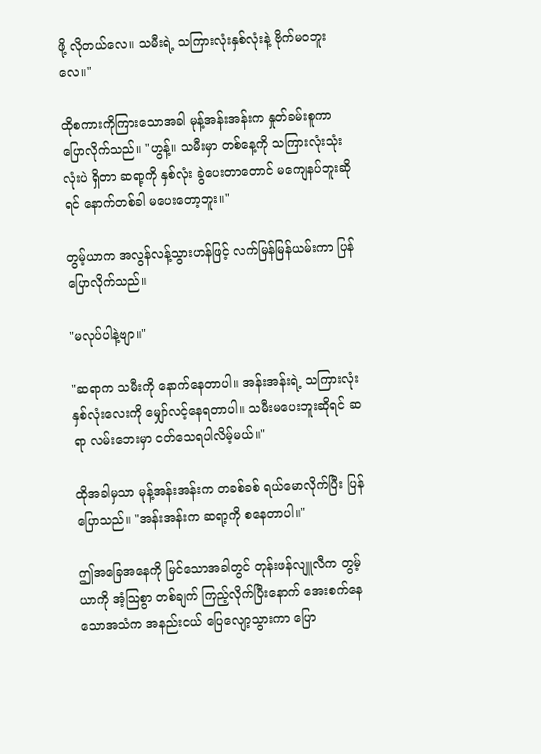ဖို့ လိုတယ်လေ။ သမီးရဲ့ သကြားလုံးနှစ်လုံးနဲ့ ဗိုက်မဝဘူးလေ။"

ထိုစကားကိုကြားသောအခါ မုန့်အန်းအန်းက နှုတ်ခမ်းစူကာ ပြောလိုက်သည်။ "ဟွန့်။ သမီးမှာ တစ်နေ့ကို သကြားလုံးသုံးလုံးပဲ ရှိတာ ဆရာ့ကို နှစ်လုံး ခွဲပေးတာတောင် မကျေနပ်ဘူးဆိုရင် နောက်တစ်ခါ မပေးတော့ဘူး။"

တွမ့်ယာက အလွန်လန့်သွားဟန်ဖြင့် လက်မြန်မြန်ယမ်းကာ ပြန်ပြောလိုက်သည်။

"မလုပ်ပါနဲ့ဗျာ။"

"ဆရာက သမီးကို နောက်နေတာပါ။ အန်းအန်းရဲ့ သကြားလုံး နှစ်လုံးလေးကို မျှော်လင့်နေရတာပါ။ သမီးမပေးဘူးဆိုရင် ဆရာ လမ်းဘေးမှာ ငတ်သေရပါလိမ့်မယ်။"

ထိုအခါမှသာ မုန့်အန်းအန်းက တခစ်ခစ် ရယ်မောလိုက်ပြီး ပြန်ပြောသည်။ "အန်းအန်းက ဆရာ့ကို စနေတာပါ။"

ဤအခြေအနေကို မြင်သောအခါတွင် တုန်းဖန်လျူလီက တွမ့်ယာကို အံ့သြစွာ တစ်ချက် ကြည့်လိုက်ပြီးနောက် အေးစက်နေသောအသံက အနည်းငယ် ပြေလျော့သွားကာ ပြော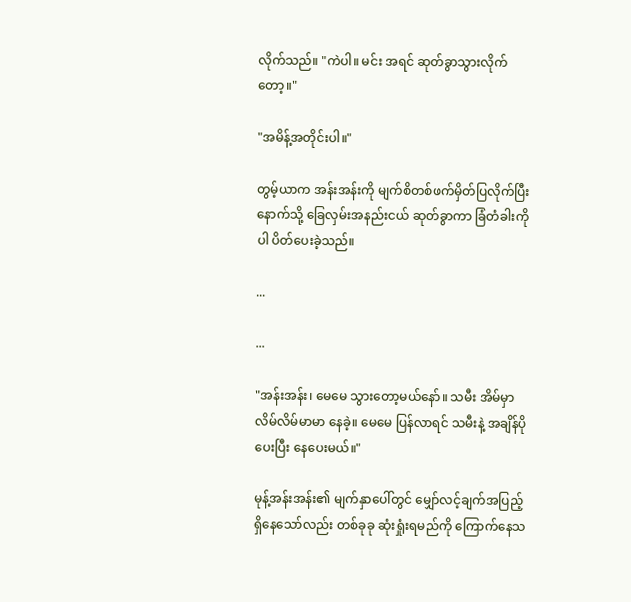လိုက်သည်။ "ကဲပါ။ မင်း အရင် ဆုတ်ခွာသွားလိုက်တော့။"

"အမိန့်အတိုင်းပါ။"

တွမ့်ယာက အန်းအန်းကို မျက်စိတစ်ဖက်မှိတ်ပြလိုက်ပြီး နောက်သို့ ခြေလှမ်းအနည်းငယ် ဆုတ်ခွာကာ ခြံတံခါးကိုပါ ပိတ်ပေးခဲ့သည်။

...

...

"အန်းအန်း၊ မေမေ သွားတော့မယ်နော်။ သမီး အိမ်မှာ လိမ်လိမ်မာမာ နေခဲ့။ မေမေ ပြန်လာရင် သမီးနဲ့ အချိန်ပိုပေးပြီး နေပေးမယ်။"

မုန့်အန်းအန်း၏ မျက်နှာပေါ်တွင် မျှော်လင့်ချက်အပြည့် ရှိနေသော်လည်း တစ်ခုခု ဆုံးရှုံးရမည်ကို ကြောက်နေသ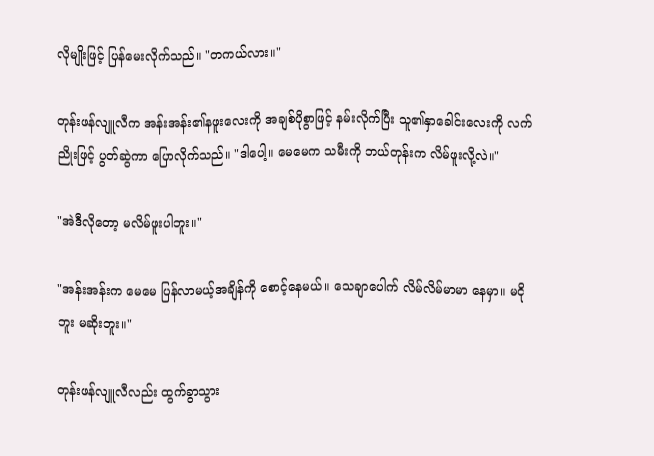လိုမျိုးဖြင့် ပြန်မေးလိုက်သည်။ "တကယ်လား။"

တုန်းဖန်လျူလီက အန်းအန်း၏နဖူးလေးကို အချစ်ပိုစွာဖြင့် နမ်းလိုက်ပြီး သူ၏နှာခေါင်းလေးကို လက်ညိုးဖြင့် ပွတ်ဆွဲကာ ပြောလိုက်သည်။ "ဒါပေါ့။ မေမေက သမီးကို ဘယ်တုန်းက လိမ်ဖူးလို့လဲ။"

"အဲဒီလိုတော့ မလိမ်ဖူးပါဘူး။"

"အန်းအန်းက မေမေ ပြန်လာမယ့်အချိန်ကို စောင့်နေမယ်။ သေချာပေါက် လိမ်လိမ်မာမာ နေမှာ။ မငိုဘူး မဆိုးဘူး။"

တုန်းဖန်လျူလီလည်း ထွက်ခွာသွား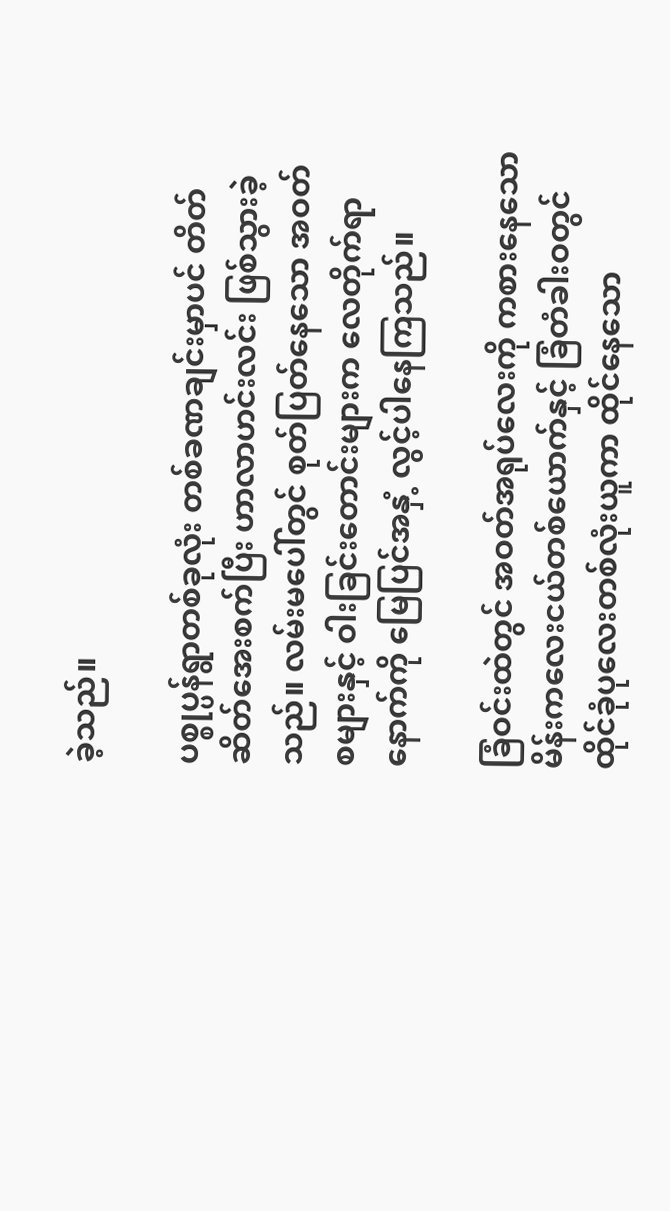ခဲ့သည်။

ပစ္စုပ္ပန်ရွာတစ်ခုလုံး တစ်ခဏချင်းမှာပင် တိတ်ဆိတ်အေးစက်ပြီး ဟာလာဟင်းလင်း ဖြစ်သွားခဲ့သည်။ လမ်းမပေါ်တွင် စုတ်ပြတ်နေသော အဝတ်စများနှင့် ဝါးခြင်းတောင်းများက လေတိုက်ရာနောက်ကို မြေပြင်အနှံ့ လွင့်ပါနေကြသည်။

ခြံဝင်းထဲတွင် အဝတ်အရုပ်လေးကို ကစားနေသော မိန်းကလေးငယ်တစ်ယောက်နှင့် ခြံတံခါးဝတွင် ထိုင်ခုံပုလေးတစ်လုံးယူကာ ထိုင်နေသော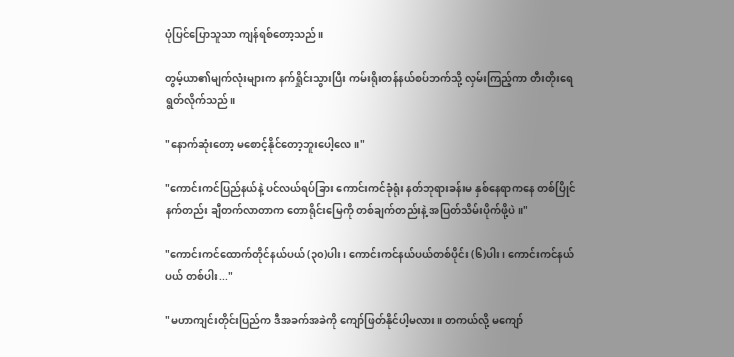ပုံပြင်ပြောသူသာ ကျန်ရစ်တော့သည်။

တွမ့်ယာ၏မျက်လုံးများက နက်ရှိုင်းသွားပြီး ကမ်းရိုးတန်နယ်စပ်ဘက်သို့ လှမ်းကြည့်ကာ တီးတိုးရေရွတ်လိုက်သည်။

"နောက်ဆုံးတော့ မစောင့်နိုင်တော့ဘူးပေါ့လေ။"

"ကောင်းကင်ပြည်နယ်နဲ့ ပင်လယ်ရပ်ခြား ကောင်းကင်ခုံရုံး နတ်ဘုရားခန်းမ နှစ်နေရာကနေ တစ်ပြိုင်နက်တည်း ချီတက်လာတာက တောရိုင်းမြေကို တစ်ချက်တည်းနဲ့ အပြတ်သိမ်းပိုက်ဖို့ပဲ။"

"ကောင်းကင်ထောက်တိုင်နယ်ပယ် (၃၀)ပါး၊ ကောင်းကင်နယ်ပယ်တစ်ပိုင်း (၆)ပါး၊ ကောင်းကင်နယ်ပယ် တစ်ပါး..."

"မဟာကျင်းတိုင်းပြည်က ဒီအခက်အခဲကို ကျော်ဖြတ်နိုင်ပါ့မလား။ တကယ်လို့ မကျော်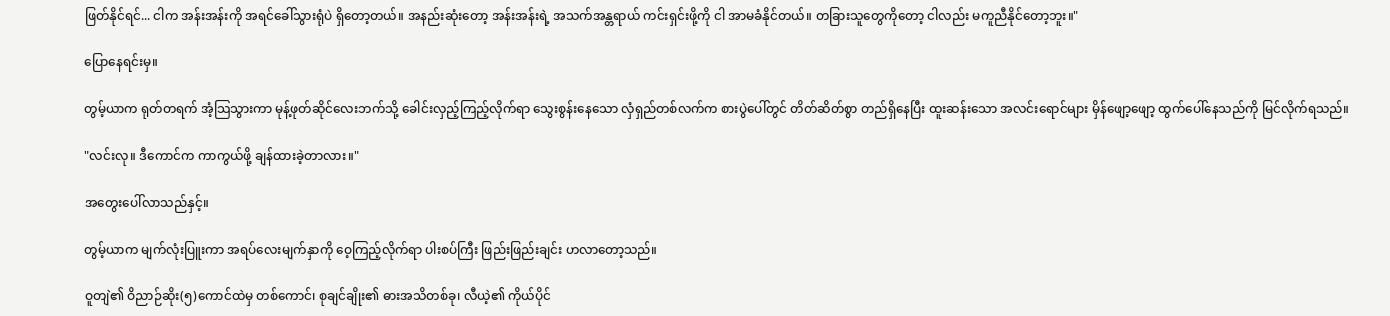ဖြတ်နိုင်ရင်... ငါက အန်းအန်းကို အရင်ခေါ်သွားရုံပဲ ရှိတော့တယ်။ အနည်းဆုံးတော့ အန်းအန်းရဲ့ အသက်အန္တရာယ် ကင်းရှင်းဖို့ကို ငါ အာမခံနိုင်တယ်။ တခြားသူတွေကိုတော့ ငါလည်း မကူညီနိုင်တော့ဘူး။"

ပြောနေရင်းမှ။

တွမ့်ယာက ရုတ်တရက် အံ့သြသွားကာ မုန့်ဖုတ်ဆိုင်လေးဘက်သို့ ခေါင်းလှည့်ကြည့်လိုက်ရာ သွေးစွန်းနေသော လှံရှည်တစ်လက်က စားပွဲပေါ်တွင် တိတ်ဆိတ်စွာ တည်ရှိနေပြီး ထူးဆန်းသော အလင်းရောင်များ မှိန်ဖျော့ဖျော့ ထွက်ပေါ်နေသည်ကို မြင်လိုက်ရသည်။

"လင်းလု။ ဒီကောင်က ကာကွယ်ဖို့ ချန်ထားခဲ့တာလား။"

အတွေးပေါ်လာသည်နှင့်။

တွမ့်ယာက မျက်လုံးပြူးကာ အရပ်လေးမျက်နှာကို ဝေ့ကြည့်လိုက်ရာ ပါးစပ်ကြီး ဖြည်းဖြည်းချင်း ဟလာတော့သည်။

ဝူတျဲ၏ ဝိညာဉ်ဆိုး(၅)ကောင်ထဲမှ တစ်ကောင်၊ စုချင်ချိုး၏ ဓားအသိတစ်ခု၊ လီယဲ့၏ ကိုယ်ပိုင်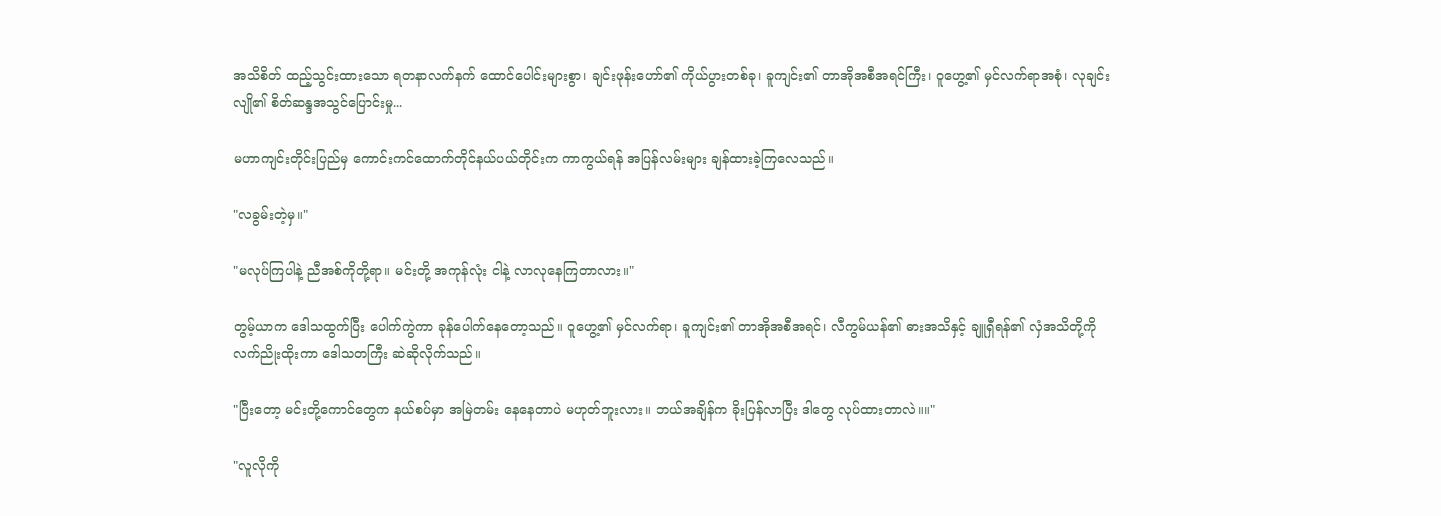အသိစိတ် ထည့်သွင်းထားသော ရတနာလက်နက် ထောင်ပေါင်းများစွာ၊ ချင်းဖုန်းဟော်၏ ကိုယ်ပွားတစ်ခု၊ ခူကျင်း၏ တာအိုအစီအရင်ကြီး၊ ဝူဟွေ့၏ မှင်လက်ရာအစုံ၊ လုချင်းလျို၏ စိတ်ဆန္ဒအသွင်ပြောင်းမှု...

မဟာကျင်းတိုင်းပြည်မှ ကောင်းကင်ထောက်တိုင်နယ်ပယ်တိုင်းက ကာကွယ်ရန် အပြန်လမ်းများ ချန်ထားခဲ့ကြလေသည်။

"လခွမ်းတဲ့မှ။"

"မလုပ်ကြပါနဲ့ ညီအစ်ကိုတို့ရာ။ မင်းတို့ အကုန်လုံး ငါနဲ့ လာလုနေကြတာလား။"

တွမ့်ယာက ဒေါသထွက်ပြီး ပေါက်ကွဲကာ ခုန်ပေါက်နေတော့သည်။ ဝူဟွေ့၏ မှင်လက်ရာ၊ ခူကျင်း၏ တာအိုအစီအရင်၊ လီကွမ်ယန်၏ ဓားအသိနှင့် ချူရှီရန်၏ လှံအသိတို့ကို လက်ညိုးထိုးကာ ဒေါသတကြီး ဆဲဆိုလိုက်သည်။

"ပြီးတော့ မင်းတို့ကောင်တွေက နယ်စပ်မှာ အမြဲတမ်း နေနေတာပဲ မဟုတ်ဘူးလား။ ဘယ်အချိန်က ခိုးပြန်လာပြီး ဒါတွေ လုပ်ထားတာလဲ။။"

"လူလိုကို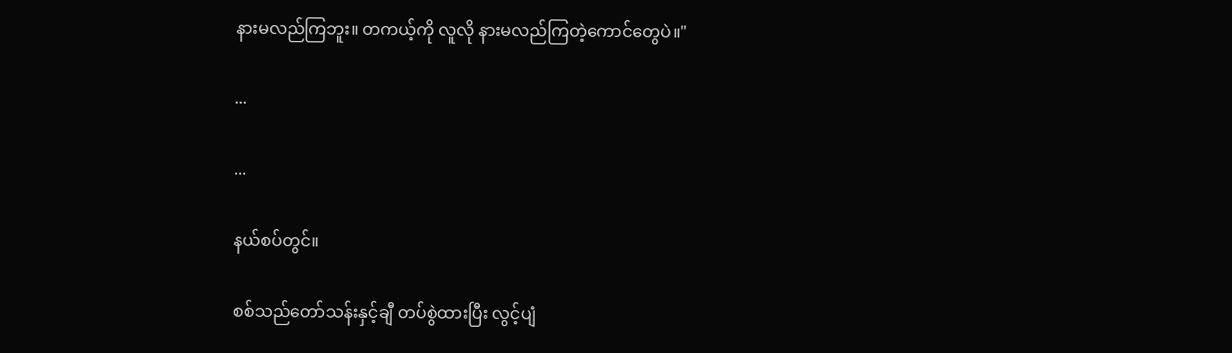နားမလည်ကြဘူး။ တကယ့်ကို လူလို နားမလည်ကြတဲ့ကောင်တွေပဲ။"

...

...

နယ်စပ်တွင်။

စစ်သည်တော်သန်းနှင့်ချီ တပ်စွဲထားပြီး လွင့်ပျံ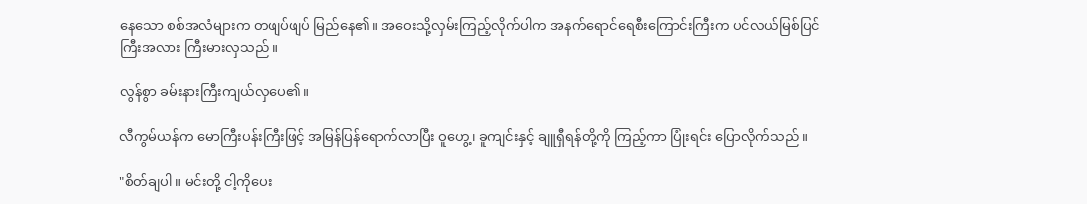နေသော စစ်အလံများက တဖျပ်ဖျပ် မြည်နေ၏။ အဝေးသို့လှမ်းကြည့်လိုက်ပါက အနက်ရောင်ရေစီးကြောင်းကြီးက ပင်လယ်မြစ်ပြင်ကြီးအလား ကြီးမားလှသည်။

လွန်စွာ ခမ်းနားကြီးကျယ်လှပေ၏။

လီကွမ်ယန်က မောကြီးပန်းကြီးဖြင့် အမြန်ပြန်ရောက်လာပြီး ဝူဟွေ့၊ ခူကျင်းနှင့် ချူရှီရန်တို့ကို ကြည့်ကာ ပြုံးရင်း ပြောလိုက်သည်။

"စိတ်ချပါ။ မင်းတို့ ငါ့ကိုပေး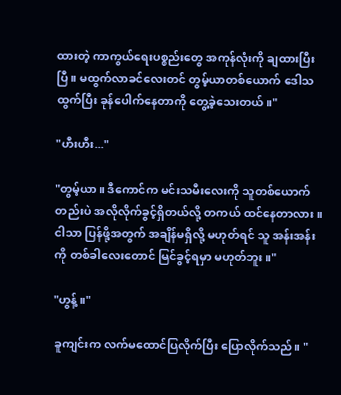ထားတဲ့ ကာကွယ်ရေးပစ္စည်းတွေ အကုန်လုံးကို ချထားပြီးပြီ။ မထွက်လာခင်လေးတင် တွမ့်ယာတစ်ယောက် ဒေါသထွက်ပြီး ခုန်ပေါက်နေတာကို တွေ့ခဲ့သေးတယ်။"

"ဟီးဟီး..."

"တွမ့်ယာ။ ဒီကောင်က မင်းသမီးလေးကို သူတစ်ယောက်တည်းပဲ အလိုလိုက်ခွင့်ရှိတယ်လို့ တကယ် ထင်နေတာလား။ ငါသာ ပြန်ဖို့အတွက် အချိန်မရှိလို့ မဟုတ်ရင် သူ အန်းအန်းကို တစ်ခါလေးတောင် မြင်ခွင့်ရမှာ မဟုတ်ဘူး။"

"ဟွန့်။"

ခူကျင်းက လက်မထောင်ပြလိုက်ပြီး ပြောလိုက်သည်။ "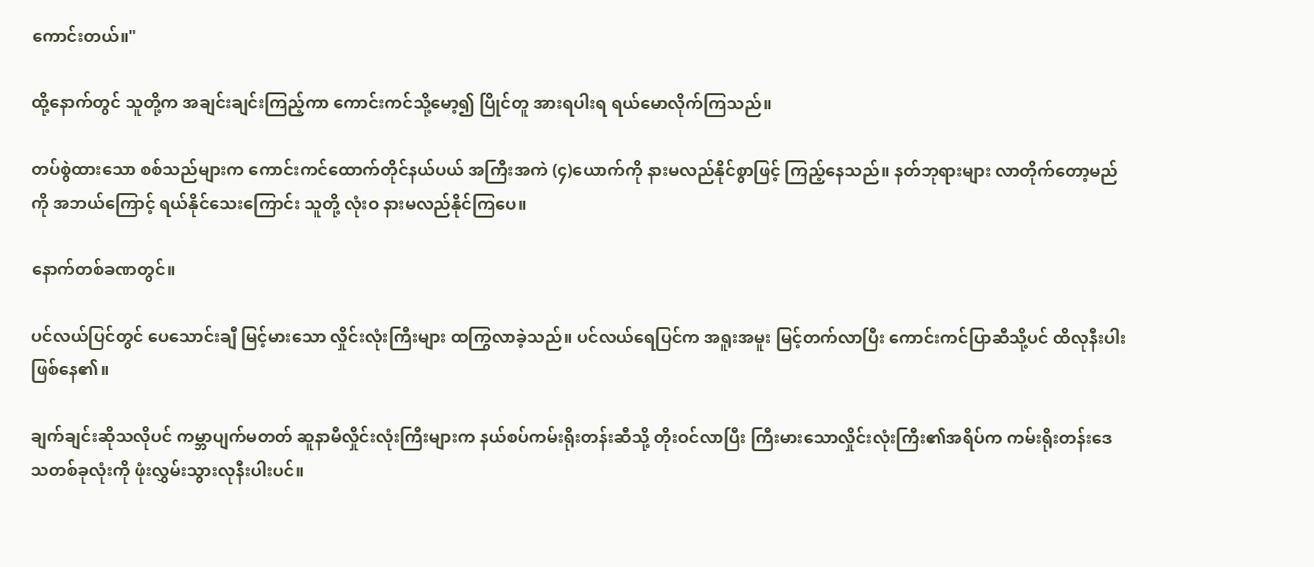ကောင်းတယ်။"

ထို့နောက်တွင် သူတို့က အချင်းချင်းကြည့်ကာ ကောင်းကင်သို့မော့၍ ပြိုင်တူ အားရပါးရ ရယ်မောလိုက်ကြသည်။

တပ်စွဲထားသော စစ်သည်များက ကောင်းကင်ထောက်တိုင်နယ်ပယ် အကြီးအကဲ (၄)ယောက်ကို နားမလည်နိုင်စွာဖြင့် ကြည့်နေသည်။ နတ်ဘုရားများ လာတိုက်တော့မည်ကို အဘယ်ကြောင့် ရယ်နိုင်သေးကြောင်း သူတို့ လုံးဝ နားမလည်နိုင်ကြပေ။

နောက်တစ်ခဏတွင်။

ပင်လယ်ပြင်တွင် ပေသောင်းချီ မြင့်မားသော လှိုင်းလုံးကြီးများ ထကြွလာခဲ့သည်။ ပင်လယ်ရေပြင်က အရူးအမူး မြင့်တက်လာပြီး ကောင်းကင်ပြာဆီသို့ပင် ထိလုနီးပါး ဖြစ်နေ၏။

ချက်ချင်းဆိုသလိုပင် ကမ္ဘာပျက်မတတ် ဆူနာမီလှိုင်းလုံးကြီးများက နယ်စပ်ကမ်းရိုးတန်းဆီသို့ တိုးဝင်လာပြီး ကြီးမားသောလှိုင်းလုံးကြီး၏အရိပ်က ကမ်းရိုးတန်းဒေသတစ်ခုလုံးကို ဖုံးလွှမ်းသွားလုနီးပါးပင်။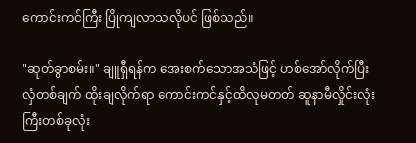ကောင်းကင်ကြီး ပြိုကျလာသလိုပင် ဖြစ်သည်။

"ဆုတ်ခွာစမ်း။" ချူရှီရန်က အေးစက်သောအသံဖြင့် ဟစ်အော်လိုက်ပြီး လှံတစ်ချက် ထိုးချလိုက်ရာ ကောင်းကင်နှင့်ထိလုမတတ် ဆူနာမီလှိုင်းလုံးကြီးတစ်ခုလုံး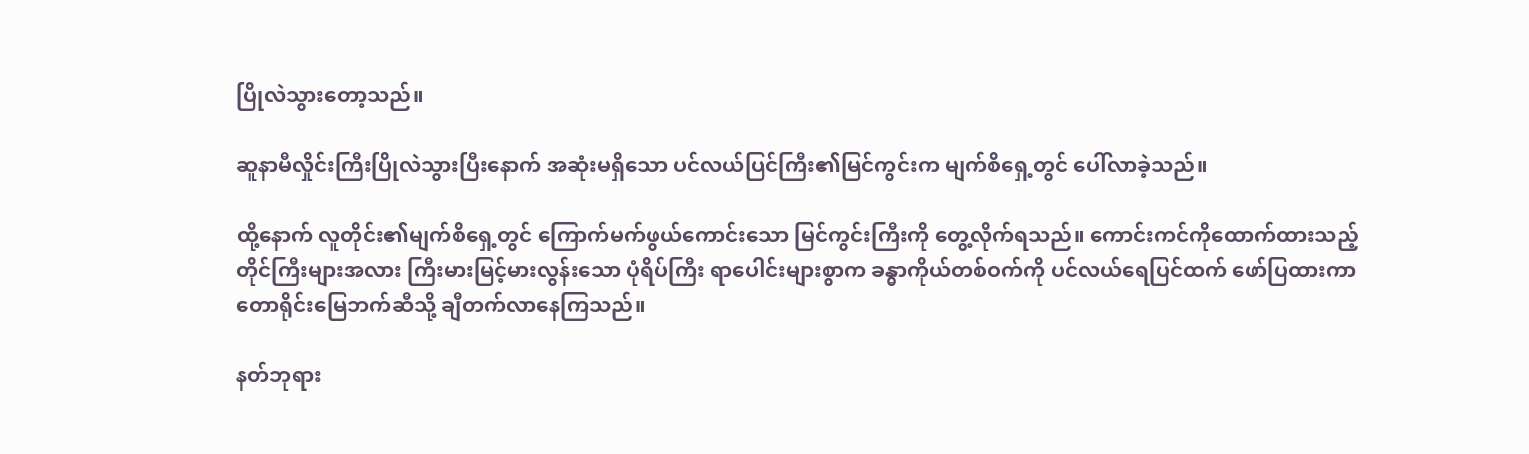ပြိုလဲသွားတော့သည်။

ဆူနာမီလှိုင်းကြီးပြိုလဲသွားပြီးနောက် အဆုံးမရှိသော ပင်လယ်ပြင်ကြီး၏မြင်ကွင်းက မျက်စိရှေ့တွင် ပေါ်လာခဲ့သည်။

ထို့နောက် လူတိုင်း၏မျက်စိရှေ့တွင် ကြောက်မက်ဖွယ်ကောင်းသော မြင်ကွင်းကြီးကို တွေ့လိုက်ရသည်။ ကောင်းကင်ကိုထောက်ထားသည့်တိုင်ကြီးများအလား ကြီးမားမြင့်မားလွန်းသော ပုံရိပ်ကြီး ရာပေါင်းများစွာက ခန္ဓာကိုယ်တစ်ဝက်ကို ပင်လယ်ရေပြင်ထက် ဖော်ပြထားကာ တောရိုင်းမြေဘက်ဆီသို့ ချီတက်လာနေကြသည်။

နတ်ဘုရား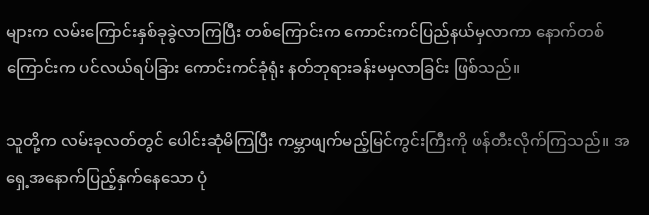များက လမ်းကြောင်းနှစ်ခုခွဲလာကြပြီး တစ်ကြောင်းက ကောင်းကင်ပြည်နယ်မှလာကာ နောက်တစ်ကြောင်းက ပင်လယ်ရပ်ခြား ကောင်းကင်ခုံရုံး နတ်ဘုရားခန်းမမှလာခြင်း ဖြစ်သည်။

သူတို့က လမ်းခုလတ်တွင် ပေါင်းဆုံမိကြပြီး ကမ္ဘာဖျက်မည့်မြင်ကွင်းကြီးကို ဖန်တီးလိုက်ကြသည်။ အရှေ့အနောက်ပြည့်နှက်နေသော ပုံ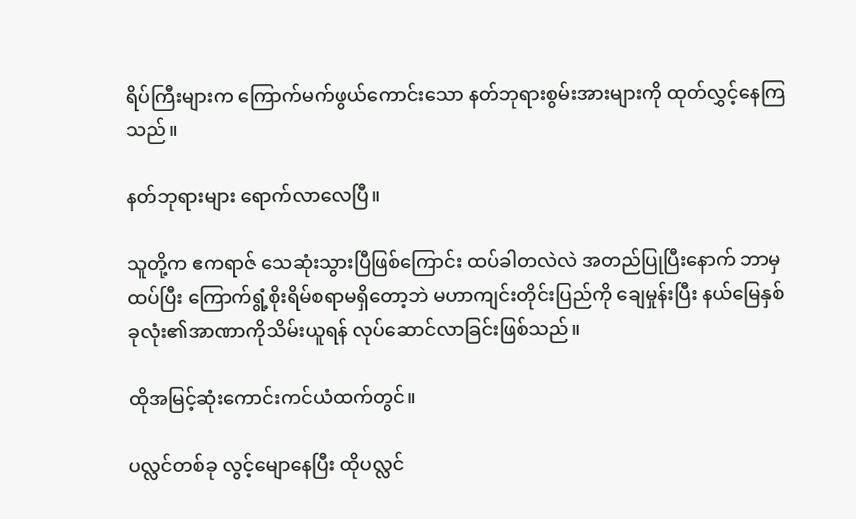ရိပ်ကြီးများက ကြောက်မက်ဖွယ်ကောင်းသော နတ်ဘုရားစွမ်းအားများကို ထုတ်လွှင့်နေကြသည်။

နတ်ဘုရားများ ရောက်လာလေပြီ။

သူတို့က ဧကရာဇ် သေဆုံးသွားပြီဖြစ်ကြောင်း ထပ်ခါတလဲလဲ အတည်ပြုပြီးနောက် ဘာမှထပ်ပြီး ကြောက်ရွံ့စိုးရိမ်စရာမရှိတော့ဘဲ မဟာကျင်းတိုင်းပြည်ကို ချေမှုန်းပြီး နယ်မြေနှစ်ခုလုံး၏အာဏာကိုသိမ်းယူရန် လုပ်ဆောင်လာခြင်းဖြစ်သည်။

ထိုအမြင့်ဆုံးကောင်းကင်ယံထက်တွင်။

ပလ္လင်တစ်ခု လွင့်မျောနေပြီး ထိုပလ္လင်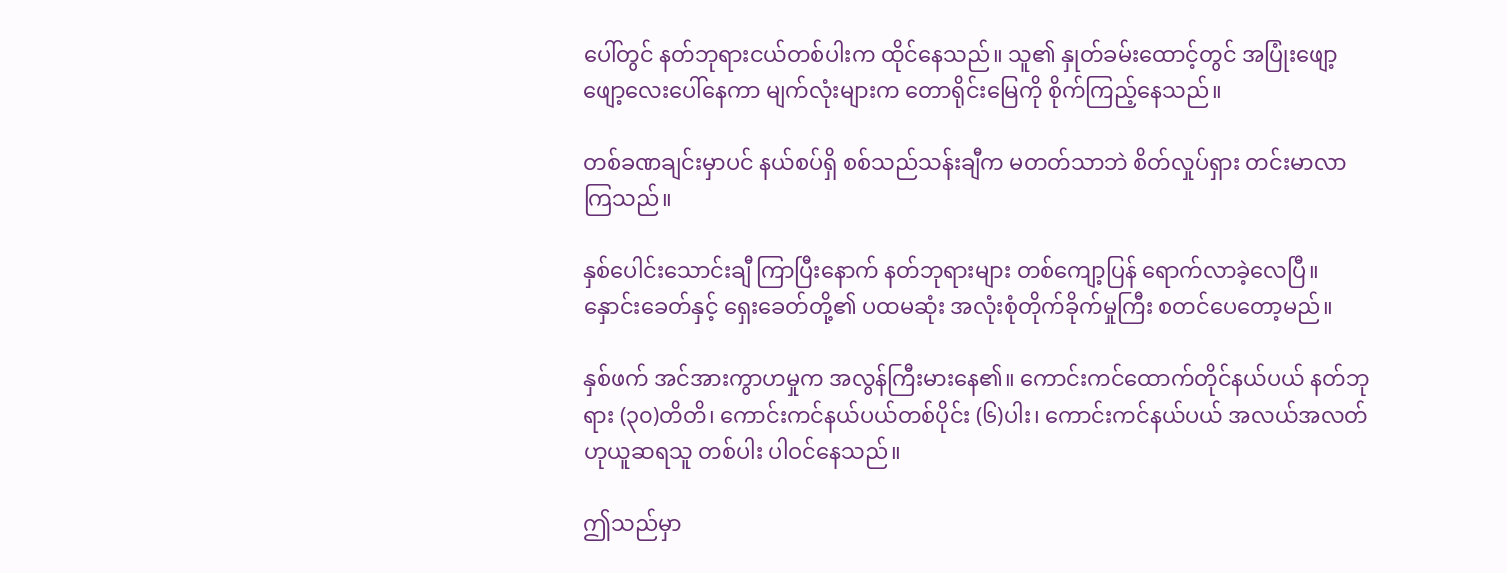ပေါ်တွင် နတ်ဘုရားငယ်တစ်ပါးက ထိုင်နေသည်။ သူ၏ နှုတ်ခမ်းထောင့်တွင် အပြုံးဖျော့ဖျော့လေးပေါ်နေကာ မျက်လုံးများက တောရိုင်းမြေကို စိုက်ကြည့်နေသည်။

တစ်ခဏချင်းမှာပင် နယ်စပ်ရှိ စစ်သည်သန်းချီက မတတ်သာဘဲ စိတ်လှုပ်ရှား တင်းမာလာကြသည်။

နှစ်ပေါင်းသောင်းချီ ကြာပြီးနောက် နတ်ဘုရားများ တစ်ကျော့ပြန် ရောက်လာခဲ့လေပြီ။ နှောင်းခေတ်နှင့် ရှေးခေတ်တို့၏ ပထမဆုံး အလုံးစုံတိုက်ခိုက်မှုကြီး စတင်ပေတော့မည်။

နှစ်ဖက် အင်အားကွာဟမှုက အလွန်ကြီးမားနေ၏။ ကောင်းကင်ထောက်တိုင်နယ်ပယ် နတ်ဘုရား (၃၀)တိတိ၊ ကောင်းကင်နယ်ပယ်တစ်ပိုင်း (၆)ပါး၊ ကောင်းကင်နယ်ပယ် အလယ်အလတ်ဟုယူဆရသူ တစ်ပါး ပါဝင်နေသည်။

ဤသည်မှာ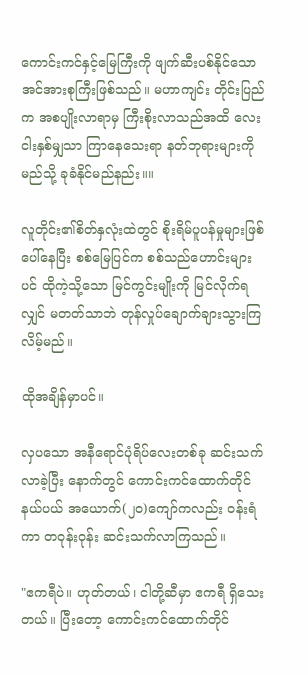ကောင်းကင်နှင့်မြေကြီးကို ဖျက်ဆီးပစ်နိုင်သော အင်အားစုကြီးဖြစ်သည်။ မဟာကျင်း တိုင်းပြည်က အစပျိုးလာရာမှ ကြီးစိုးလာသည်အထိ လေးငါးနှစ်မျှသာ ကြာနေသေးရာ နတ်ဘုရားများကို မည်သို့ ခုခံနိုင်မည်နည်း။။

လူတိုင်း၏စိတ်နှလုံးထဲတွင် စိုးရိမ်ပူပန်မှုများဖြစ်ပေါ်နေပြီး စစ်မြေပြင်က စစ်သည်ဟောင်းများပင် ထိုကဲ့သို့သော မြင်ကွင်းမျိုးကို မြင်လိုက်ရလျှင် မတတ်သာဘဲ တုန်လှုပ်ချောက်ချားသွားကြလိမ့်မည်။

ထိုအချိန်မှာပင်။

လှပသော အနီရောင်ပုံရိပ်လေးတစ်ခု ဆင်းသက်လာခဲ့ပြီး နောက်တွင် ကောင်းကင်ထောက်တိုင်နယ်ပယ် အယောက်(၂၀)ကျော်ကလည်း ဝန်းရံကာ တဝုန်းဝုန်း ဆင်းသက်လာကြသည်။

"ဧကရီပဲ။ ဟုတ်တယ်၊ ငါတို့ဆီမှာ ဧကရီ ရှိသေးတယ်။ ပြီးတော့ ကောင်းကင်ထောက်တိုင်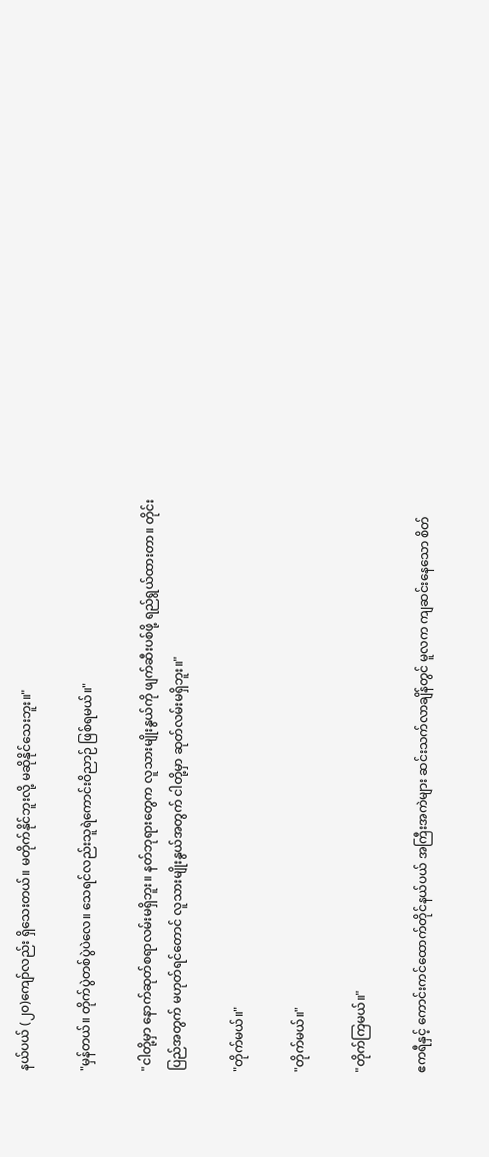နယ်ပယ် (၂၀)ကျော်လည်း ရှိသေးတယ်။ မတိုက်နိုင်ဘူးလို့ မဆိုနိုင်သေးဘူး။"

"မှန်တယ်။ တိုက်ပွဲတစ်ပွဲပဲလေ။ သေရင်လည်းသူရဲကောင်းဝိညာဉ် ဖြစ်ရမယ်။"

"ငါတို့မှာ နောက်ဆုတ်စရာလမ်းမရှိဘူး။ နတ်ဘုရားတွေက လူသားမျိုးနွယ်ကို ဖျက်ဆီးပစ်ဖို့ ရည်ရွယ်ထားတာ။ တိုင်းပြည်အတွက် မဟုတ်ရင်တောင် လူသားမျိုးနွယ်အတွက် ငါတို့မှာ ဆုတ်လမ်းမရှိဘူး။"

"တိုက်မယ်။"

"တိုက်မယ်။"

"တိုက်ကြမယ်။"

ဧကရီနှင့် ကောင်းကင်ထောက်တိုင်နယ်ပယ် အကြီးအကဲများ ဆင်းသက်လာချိန်တွင် မူလက ကျဆင်းနေသော စိတ်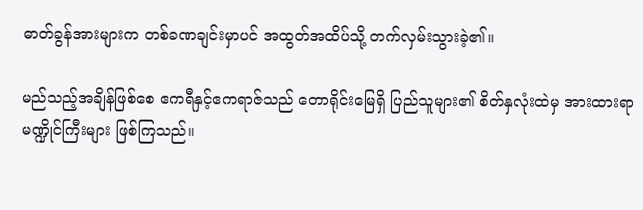ဓာတ်ခွန်အားများက တစ်ခဏချင်းမှာပင် အထွတ်အထိပ်သို့ တက်လှမ်းသွားခဲ့၏။

မည်သည့်အချိန်ဖြစ်စေ ဧကရီနှင့်ဧကရာဇ်သည် တောရိုင်းမြေရှိ ပြည်သူများ၏ စိတ်နှလုံးထဲမှ အားထားရာ မဏ္ဍိုင်ကြီးများ ဖြစ်ကြသည်။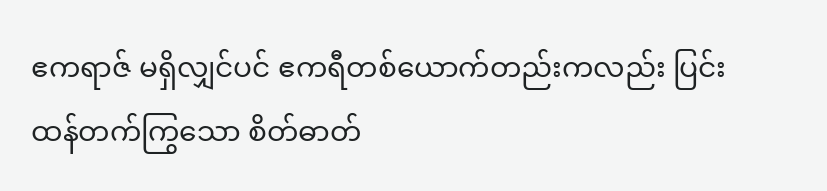ဧကရာဇ် မရှိလျှင်ပင် ဧကရီတစ်ယောက်တည်းကလည်း ပြင်းထန်တက်ကြွသော စိတ်ဓာတ်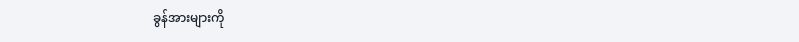ခွန်အားများကို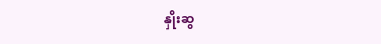နှိုးဆွ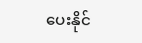ပေးနိုင်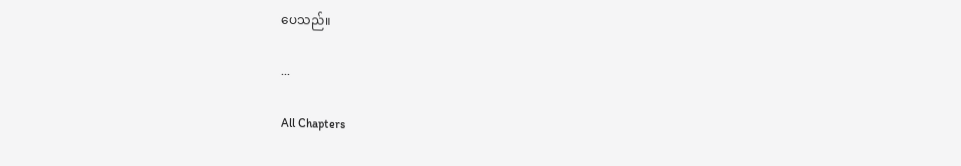ပေသည်။

...

All Chapters